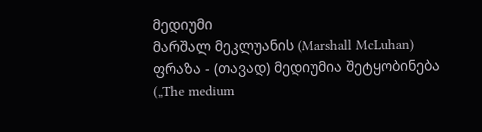მედიუმი
მარშალ მეკლუანის (Marshall McLuhan) ფრაზა - (თავად) მედიუმია შეტყობინება („The medium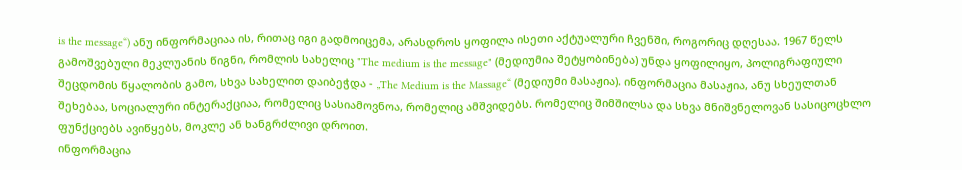is the message“) ანუ ინფორმაციაა ის, რითაც იგი გადმოიცემა, არასდროს ყოფილა ისეთი აქტუალური ჩვენში, როგორიც დღესაა. 1967 წელს გამოშვებული მეკლუანის წიგნი, რომლის სახელიც "The medium is the message" (მედიუმია შეტყობინება) უნდა ყოფილიყო, პოლიგრაფიული შეცდომის წყალობის გამო, სხვა სახელით დაიბეჭდა - „The Medium is the Massage“ (მედიუმი მასაჟია). ინფორმაცია მასაჟია, ანუ სხეულთან შეხებაა, სოციალური ინტერაქციაა, რომელიც სასიამოვნოა, რომელიც ამშვიდებს. რომელიც შიმშილსა და სხვა მნიშვნელოვან სასიცოცხლო ფუნქციებს ავიწყებს, მოკლე ან ხანგრძლივი დროით.
ინფორმაცია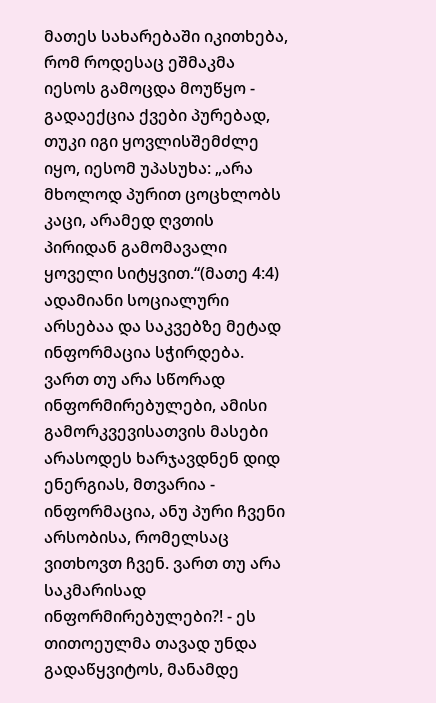მათეს სახარებაში იკითხება, რომ როდესაც ეშმაკმა იესოს გამოცდა მოუწყო - გადაექცია ქვები პურებად, თუკი იგი ყოვლისშემძლე იყო, იესომ უპასუხა: „არა მხოლოდ პურით ცოცხლობს კაცი, არამედ ღვთის პირიდან გამომავალი ყოველი სიტყვით.“(მათე 4:4) ადამიანი სოციალური არსებაა და საკვებზე მეტად ინფორმაცია სჭირდება. ვართ თუ არა სწორად ინფორმირებულები, ამისი გამორკვევისათვის მასები არასოდეს ხარჯავდნენ დიდ ენერგიას, მთვარია - ინფორმაცია, ანუ პური ჩვენი არსობისა, რომელსაც ვითხოვთ ჩვენ. ვართ თუ არა საკმარისად ინფორმირებულები?! - ეს თითოეულმა თავად უნდა გადაწყვიტოს, მანამდე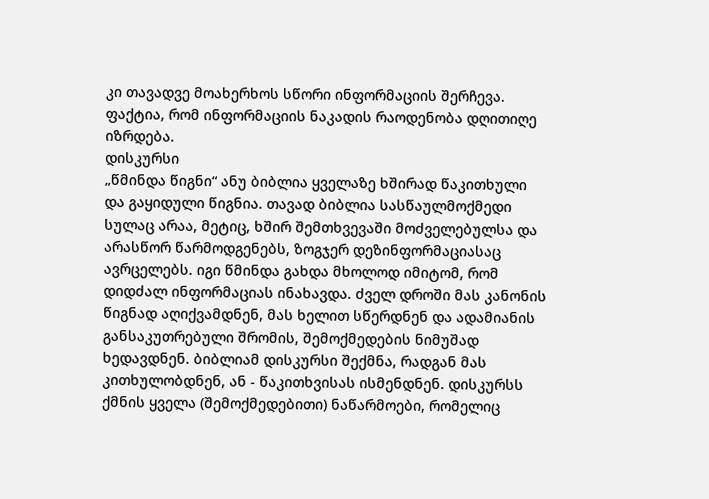კი თავადვე მოახერხოს სწორი ინფორმაციის შერჩევა. ფაქტია, რომ ინფორმაციის ნაკადის რაოდენობა დღითიღე იზრდება.
დისკურსი
„წმინდა წიგნი“ ანუ ბიბლია ყველაზე ხშირად წაკითხული და გაყიდული წიგნია. თავად ბიბლია სასწაულმოქმედი სულაც არაა, მეტიც, ხშირ შემთხვევაში მოძველებულსა და არასწორ წარმოდგენებს, ზოგჯერ დეზინფორმაციასაც ავრცელებს. იგი წმინდა გახდა მხოლოდ იმიტომ, რომ დიდძალ ინფორმაციას ინახავდა. ძველ დროში მას კანონის წიგნად აღიქვამდნენ, მას ხელით სწერდნენ და ადამიანის განსაკუთრებული შრომის, შემოქმედების ნიმუშად ხედავდნენ. ბიბლიამ დისკურსი შექმნა, რადგან მას კითხულობდნენ, ან - წაკითხვისას ისმენდნენ. დისკურსს ქმნის ყველა (შემოქმედებითი) ნაწარმოები, რომელიც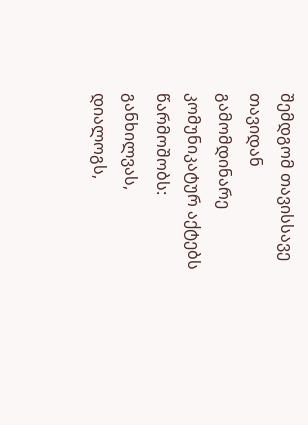შემდგომ თავისსავე თავიდან გამომდინარე კომუნიკატურ აქტებს წარმოშობს: განხილვას, დიალოგს,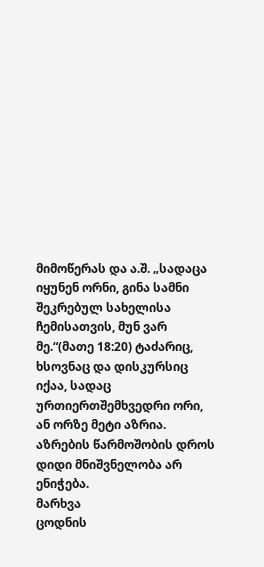მიმოწერას და ა.შ. „სადაცა იყუნენ ორნი, გინა სამნი შეკრებულ სახელისა ჩემისათვის, მუნ ვარ მე.“(მათე 18:20) ტაძარიც, ხსოვნაც და დისკურსიც იქაა, სადაც ურთიერთშემხვედრი ორი, ან ორზე მეტი აზრია. აზრების წარმოშობის დროს დიდი მნიშვნელობა არ ენიჭება.
მარხვა
ცოდნის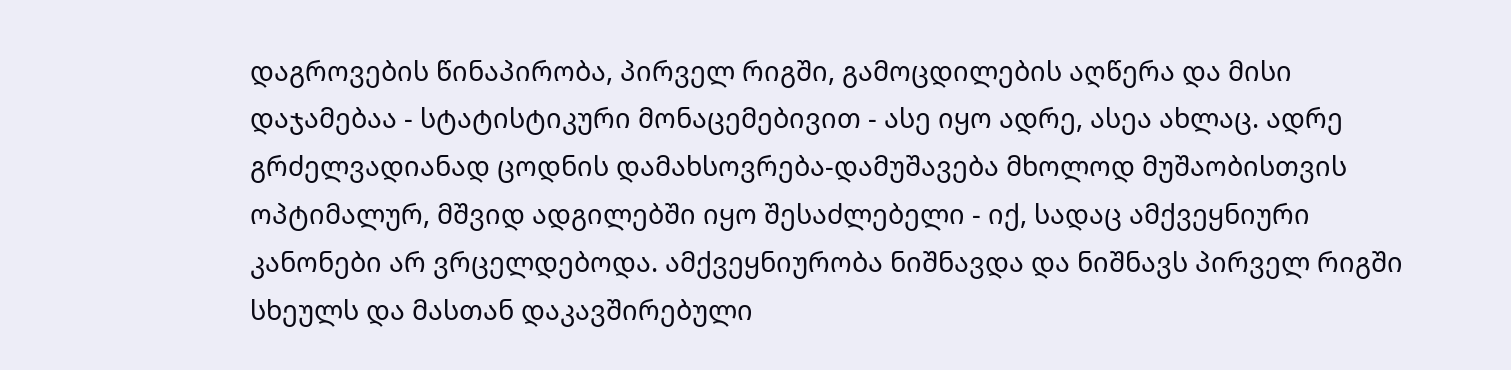დაგროვების წინაპირობა, პირველ რიგში, გამოცდილების აღწერა და მისი დაჯამებაა - სტატისტიკური მონაცემებივით - ასე იყო ადრე, ასეა ახლაც. ადრე გრძელვადიანად ცოდნის დამახსოვრება-დამუშავება მხოლოდ მუშაობისთვის ოპტიმალურ, მშვიდ ადგილებში იყო შესაძლებელი - იქ, სადაც ამქვეყნიური კანონები არ ვრცელდებოდა. ამქვეყნიურობა ნიშნავდა და ნიშნავს პირველ რიგში სხეულს და მასთან დაკავშირებული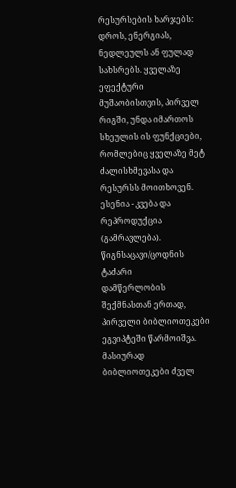რესურსების ხარჯებს: დროს, ენერგიას, ნედლეულს ან ფულად სახსრებს. ყველაზე ეფექტური მუშაობისთვის, პირველ რიგში, უნდა იმართოს სხეულის ის ფუნქციები, რომლებიც ყველაზე მეტ ძალისხმევასა და რესურსს მოითხოვენ. ესენია - კვება და რეპროდუქცია (გამრავლება).
წიგნსაცავი/ცოდნის ტაძარი
დამწერლობის შექმნასთან ერთად, პირველი ბიბლიოთეკები ეგვიპტეში წარმოიშვა. მასიურად ბიბლიოთეკები ძველ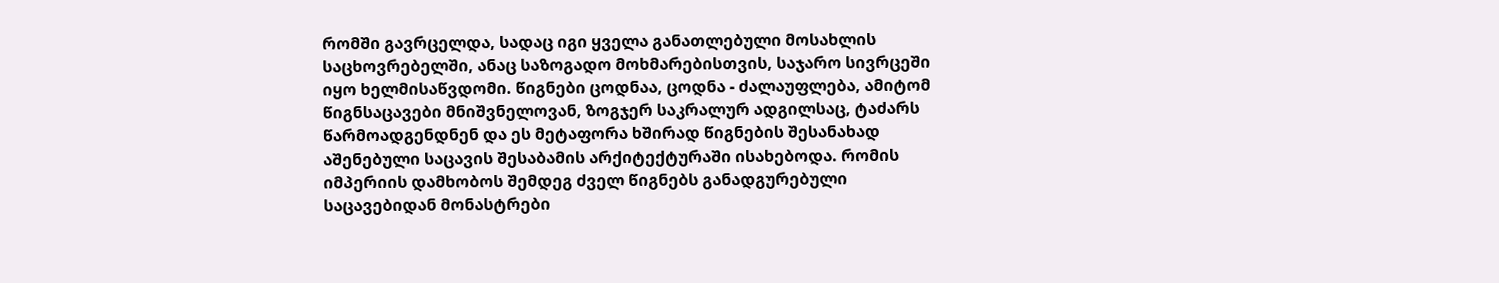რომში გავრცელდა, სადაც იგი ყველა განათლებული მოსახლის საცხოვრებელში, ანაც საზოგადო მოხმარებისთვის, საჯარო სივრცეში იყო ხელმისაწვდომი. წიგნები ცოდნაა, ცოდნა - ძალაუფლება, ამიტომ წიგნსაცავები მნიშვნელოვან, ზოგჯერ საკრალურ ადგილსაც, ტაძარს წარმოადგენდნენ და ეს მეტაფორა ხშირად წიგნების შესანახად აშენებული საცავის შესაბამის არქიტექტურაში ისახებოდა. რომის იმპერიის დამხობოს შემდეგ ძველ წიგნებს განადგურებული საცავებიდან მონასტრები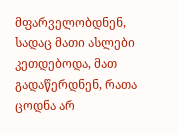მფარველობდნენ, სადაც მათი ასლები კეთდებოდა, მათ გადაწერდნენ, რათა ცოდნა არ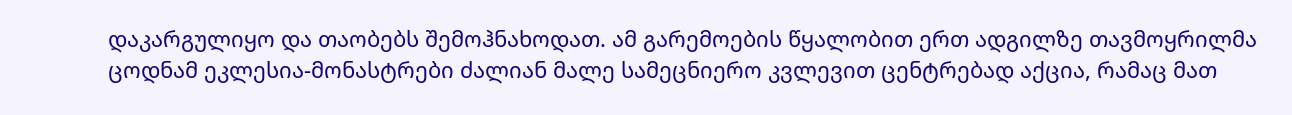დაკარგულიყო და თაობებს შემოჰნახოდათ. ამ გარემოების წყალობით ერთ ადგილზე თავმოყრილმა ცოდნამ ეკლესია-მონასტრები ძალიან მალე სამეცნიერო კვლევით ცენტრებად აქცია, რამაც მათ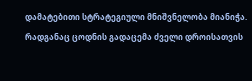დამატებითი სტრატეგიული მნიშვნელობა მიანიჭა. რადგანაც ცოდნის გადაცემა ძველი დროისათვის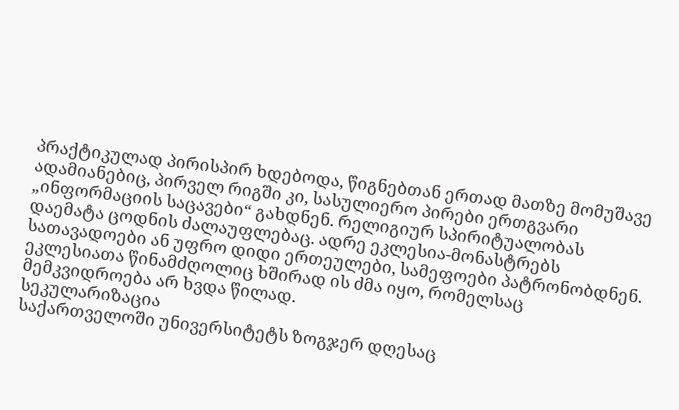პრაქტიკულად პირისპირ ხდებოდა, წიგნებთან ერთად მათზე მომუშავე ადამიანებიც, პირველ რიგში კი, სასულიერო პირები ერთგვარი „ინფორმაციის საცავები“ გახდნენ. რელიგიურ სპირიტუალობას დაემატა ცოდნის ძალაუფლებაც. ადრე ეკლესია-მონასტრებს სათავადოები ან უფრო დიდი ერთეულები, სამეფოები პატრონობდნენ. ეკლესიათა წინამძღოლიც ხშირად ის ძმა იყო, რომელსაც მემკვიდროება არ ხვდა წილად.
სეკულარიზაცია
საქართველოში უნივერსიტეტს ზოგჯერ დღესაც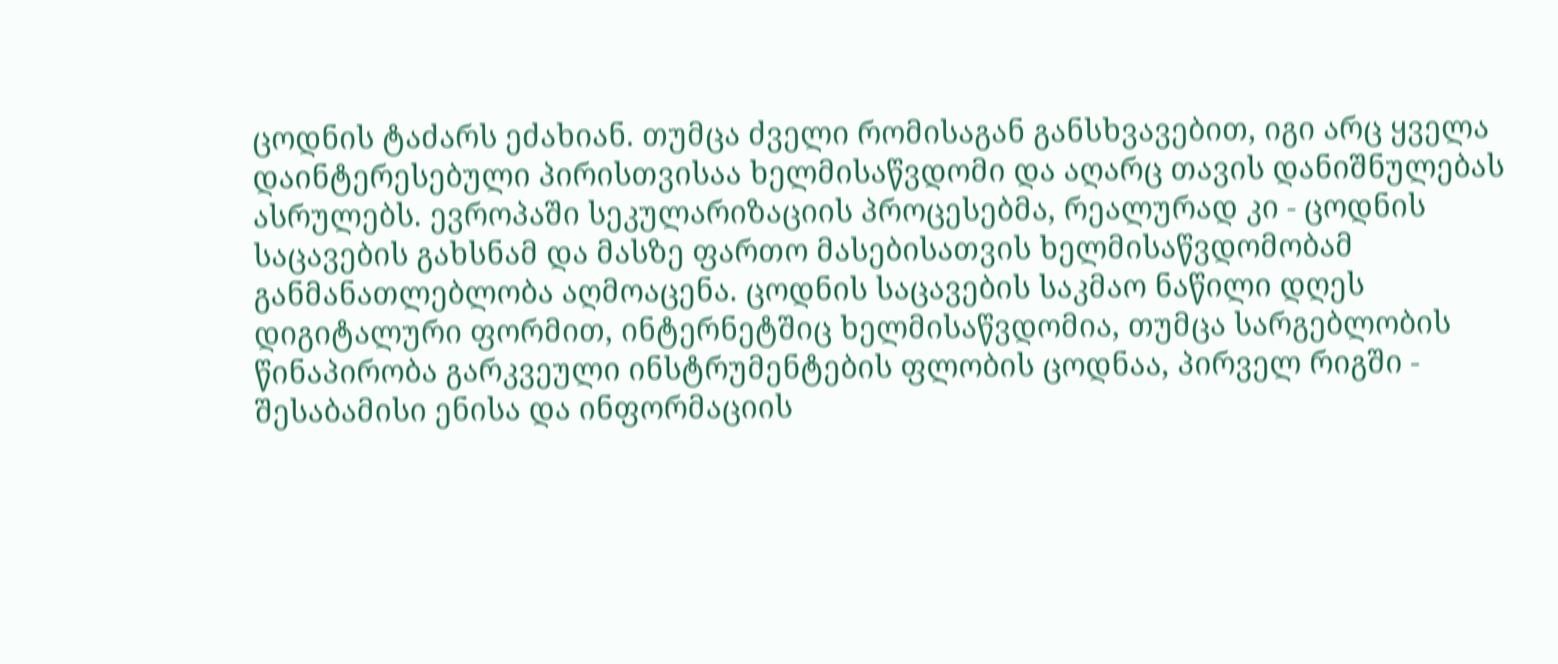ცოდნის ტაძარს ეძახიან. თუმცა ძველი რომისაგან განსხვავებით, იგი არც ყველა დაინტერესებული პირისთვისაა ხელმისაწვდომი და აღარც თავის დანიშნულებას ასრულებს. ევროპაში სეკულარიზაციის პროცესებმა, რეალურად კი - ცოდნის საცავების გახსნამ და მასზე ფართო მასებისათვის ხელმისაწვდომობამ განმანათლებლობა აღმოაცენა. ცოდნის საცავების საკმაო ნაწილი დღეს დიგიტალური ფორმით, ინტერნეტშიც ხელმისაწვდომია, თუმცა სარგებლობის წინაპირობა გარკვეული ინსტრუმენტების ფლობის ცოდნაა, პირველ რიგში - შესაბამისი ენისა და ინფორმაციის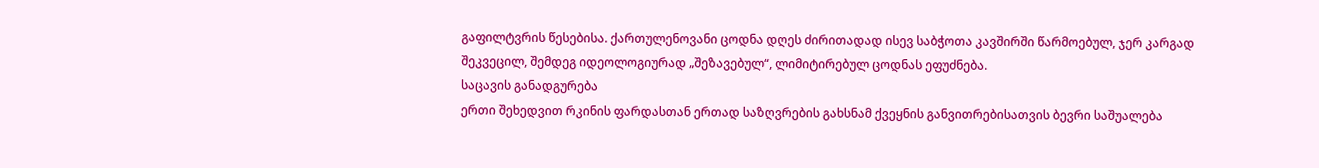გაფილტვრის წესებისა. ქართულენოვანი ცოდნა დღეს ძირითადად ისევ საბჭოთა კავშირში წარმოებულ, ჯერ კარგად შეკვეცილ, შემდეგ იდეოლოგიურად „შეზავებულ“, ლიმიტირებულ ცოდნას ეფუძნება.
საცავის განადგურება
ერთი შეხედვით რკინის ფარდასთან ერთად საზღვრების გახსნამ ქვეყნის განვითრებისათვის ბევრი საშუალება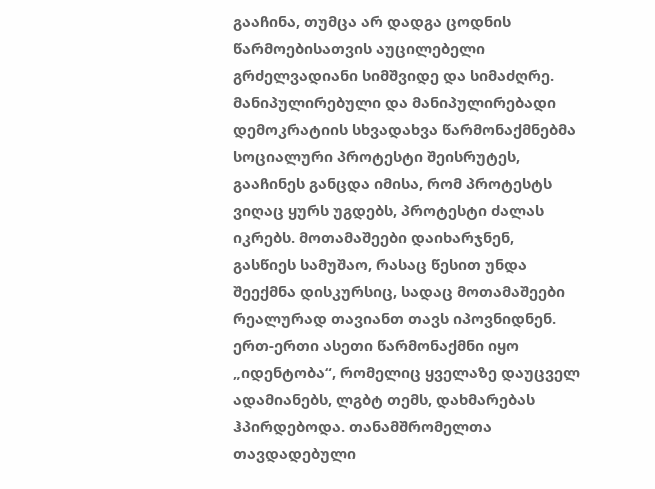გააჩინა, თუმცა არ დადგა ცოდნის წარმოებისათვის აუცილებელი გრძელვადიანი სიმშვიდე და სიმაძღრე. მანიპულირებული და მანიპულირებადი დემოკრატიის სხვადახვა წარმონაქმნებმა სოციალური პროტესტი შეისრუტეს, გააჩინეს განცდა იმისა, რომ პროტესტს ვიღაც ყურს უგდებს, პროტესტი ძალას იკრებს. მოთამაშეები დაიხარჯნენ, გასწიეს სამუშაო, რასაც წესით უნდა შეექმნა დისკურსიც, სადაც მოთამაშეები რეალურად თავიანთ თავს იპოვნიდნენ. ერთ-ერთი ასეთი წარმონაქმნი იყო „იდენტობა“, რომელიც ყველაზე დაუცველ ადამიანებს, ლგბტ თემს, დახმარებას ჰპირდებოდა. თანამშრომელთა თავდადებული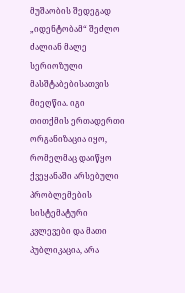მუშაობის შედეგად „იდენტობამ“ შეძლო ძალიან მალე სერიოზული მასშტაბებისათვის მიეღწია. იგი თითქმის ერთადერთი ორგანიზაცია იყო, რომელმაც დაიწყო ქვეყანაში არსებული პრობლემების სისტემატური კვლევები და მათი პუბლიკაცია, არა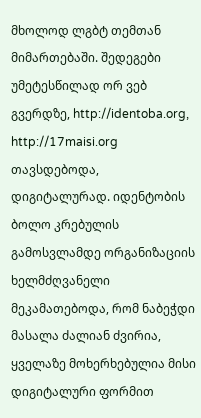მხოლოდ ლგბტ თემთან მიმართებაში. შედეგები უმეტესწილად ორ ვებ გვერდზე, http://identoba.org, http://17maisi.org თავსდებოდა, დიგიტალურად. იდენტობის ბოლო კრებულის გამოსვლამდე ორგანიზაციის ხელმძღვანელი მეკამათებოდა, რომ ნაბეჭდი მასალა ძალიან ძვირია, ყველაზე მოხერხებულია მისი დიგიტალური ფორმით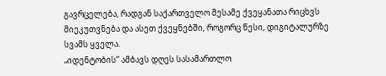გავრცელება, რადგან საქართველო მესამე ქვეყანათა რიცხვს მიეკუთვნება და ასეთ ქვეყნებში, როგორც წესი, დიგიტალურზე სვამს ყველა.
„იდენტობის“ ამბავს დღეს სასამართლო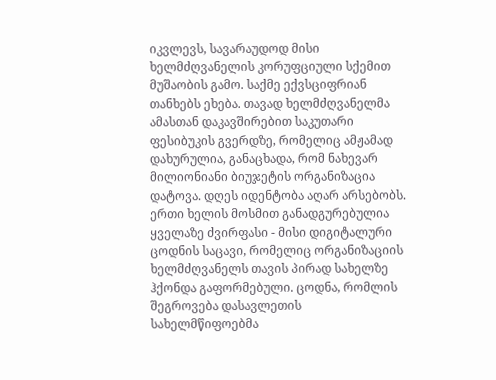იკვლევს, სავარაუდოდ მისი ხელმძღვანელის კორუფციული სქემით მუშაობის გამო. საქმე ექვსციფრიან თანხებს ეხება. თავად ხელმძღვანელმა ამასთან დაკავშირებით საკუთარი ფესიბუკის გვერდზე, რომელიც ამჟამად დახურულია, განაცხადა, რომ ნახევარ მილიონიანი ბიუჯეტის ორგანიზაცია დატოვა. დღეს იდენტობა აღარ არსებობს. ერთი ხელის მოსმით განადგურებულია ყველაზე ძვირფასი - მისი დიგიტალური ცოდნის საცავი, რომელიც ორგანიზაციის ხელმძღვანელს თავის პირად სახელზე ჰქონდა გაფორმებული. ცოდნა, რომლის შეგროვება დასავლეთის სახელმწიფოებმა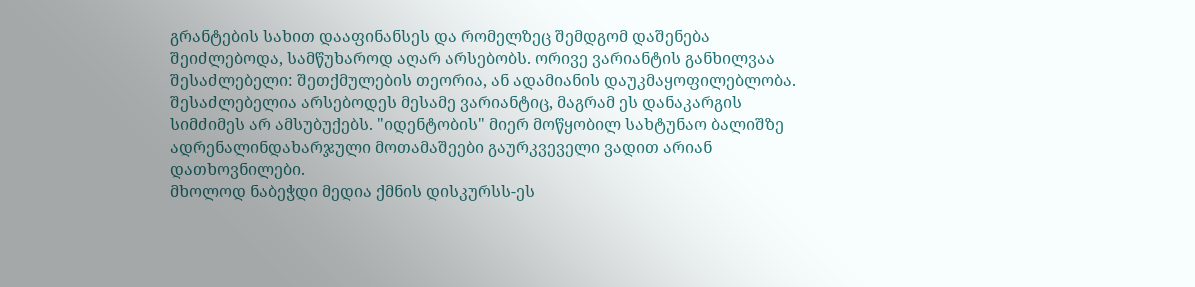გრანტების სახით დააფინანსეს და რომელზეც შემდგომ დაშენება შეიძლებოდა, სამწუხაროდ აღარ არსებობს. ორივე ვარიანტის განხილვაა შესაძლებელი: შეთქმულების თეორია, ან ადამიანის დაუკმაყოფილებლობა. შესაძლებელია არსებოდეს მესამე ვარიანტიც, მაგრამ ეს დანაკარგის სიმძიმეს არ ამსუბუქებს. "იდენტობის" მიერ მოწყობილ სახტუნაო ბალიშზე ადრენალინდახარჯული მოთამაშეები გაურკვეველი ვადით არიან დათხოვნილები.
მხოლოდ ნაბეჭდი მედია ქმნის დისკურსს-ეს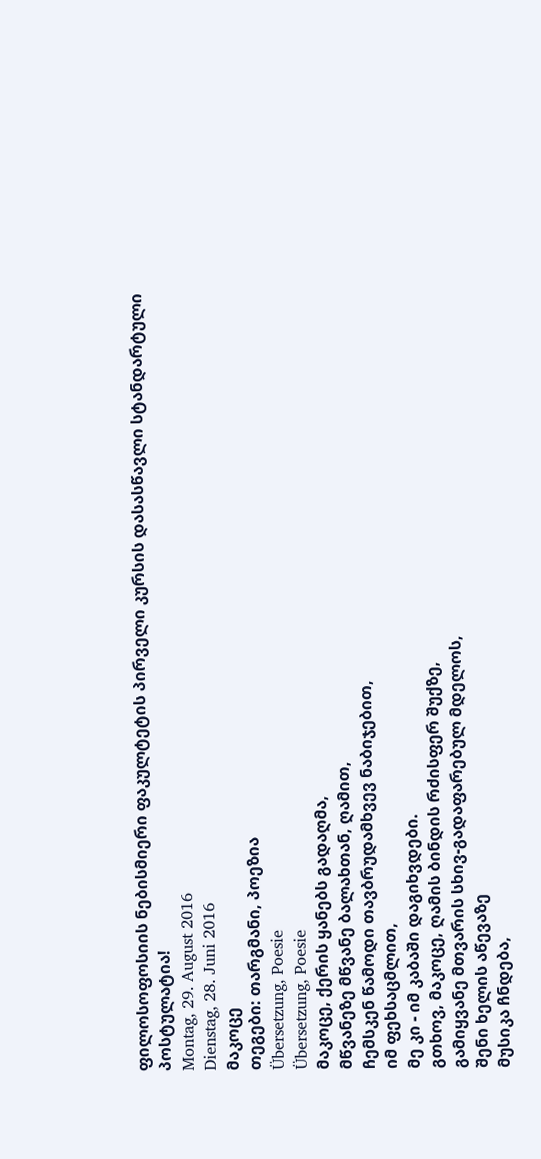ფილოსოფოსიის ნებისმიერი ფაკულტეტის პირველი კურსის დასასწავლი სტანდარტული პოსტულატია!
Montag, 29. August 2016
Dienstag, 28. Juni 2016
მაკოცე
თეგები: თარგმანი, პოეზია
Übersetzung, Poesie
Übersetzung, Poesie
მაკოცე, ქერის ყანებს გადაღმა,
მწვანეზე მწვანე ბალახთან, ღამით,
ჩემსკენ წამოდი თავბრუდამხვევ ნაბიჯებით,
იმ ფეხსაცმლით,
მე კი - იმ კაბაში დაგიხვდები.
გთხოვ, მაკოცე, ღამის ბინდის რძისფერ შუქზე,
გამიყვანე მთვარის სხივ-გადაფარებულ მდელოს,
შენი ხელის აწევაზე
მუსიკა ჩნდება,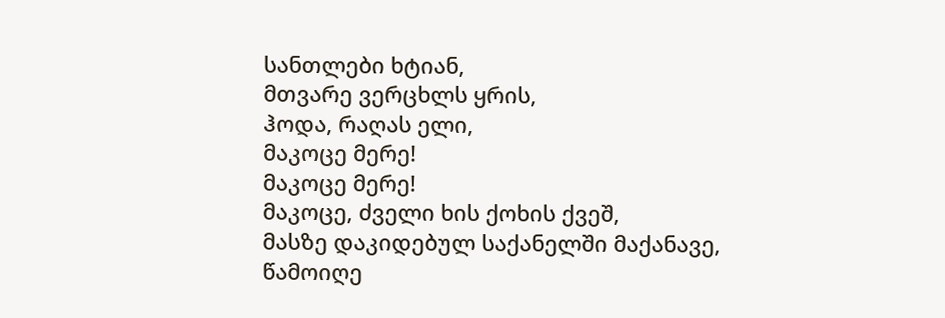სანთლები ხტიან,
მთვარე ვერცხლს ყრის,
ჰოდა, რაღას ელი,
მაკოცე მერე!
მაკოცე მერე!
მაკოცე, ძველი ხის ქოხის ქვეშ,
მასზე დაკიდებულ საქანელში მაქანავე,
წამოიღე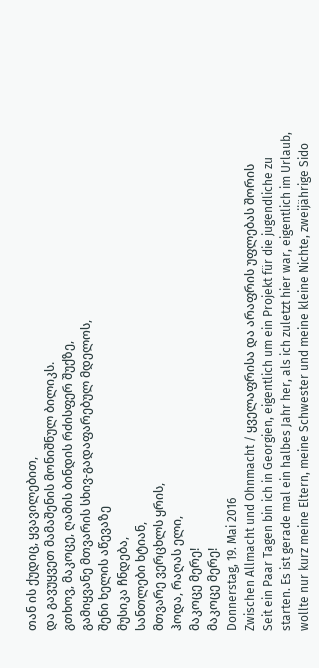თან ის ქუდიც, ყვავილებით,
და გავუყვეთ მამაშენის მონიშნულ ბილიკს.
გთხოვ, მაკოცე, ღამის ბინდის რძისფერ შუქზე,
გამიყვანე მთვარის სხივ-გადაფარებულ მდელოს,
შენი ხელის აწევაზე
მუსიკა ჩნდება,
სანთლები ხტიან,
მთვარე ვერცხლს ყრის,
ჰოდა, რაღას ელი,
მაკოცე მერე!
მაკოცე მერე!
Donnerstag, 19. Mai 2016
Zwischen Allmacht und Ohnmacht / ყველაფრისა და არაფრის უფლებას შორის
Seit ein Paar Tagen bin ich in Georgien, eigentlich um ein Projekt für die jugendliche zu starten. Es ist gerade mal ein halbes Jahr her, als ich zuletzt hier war, eigentlich im Urlaub, wollte nur kurz meine Eltern, meine Schwester und meine kleine Nichte, zweijährige Sido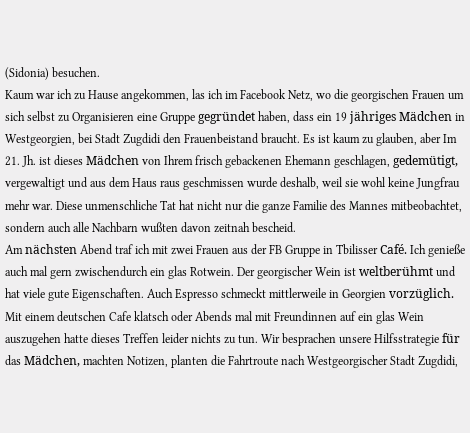(Sidonia) besuchen.
Kaum war ich zu Hause angekommen, las ich im Facebook Netz, wo die georgischen Frauen um sich selbst zu Organisieren eine Gruppe gegründet haben, dass ein 19 jähriges Mädchen in Westgeorgien, bei Stadt Zugdidi den Frauenbeistand braucht. Es ist kaum zu glauben, aber Im 21. Jh. ist dieses Mädchen von Ihrem frisch gebackenen Ehemann geschlagen, gedemütigt, vergewaltigt und aus dem Haus raus geschmissen wurde deshalb, weil sie wohl keine Jungfrau mehr war. Diese unmenschliche Tat hat nicht nur die ganze Familie des Mannes mitbeobachtet, sondern auch alle Nachbarn wußten davon zeitnah bescheid.
Am nächsten Abend traf ich mit zwei Frauen aus der FB Gruppe in Tbilisser Café. Ich genieße auch mal gern zwischendurch ein glas Rotwein. Der georgischer Wein ist weltberühmt und hat viele gute Eigenschaften. Auch Espresso schmeckt mittlerweile in Georgien vorzüglich. Mit einem deutschen Cafe klatsch oder Abends mal mit Freundinnen auf ein glas Wein auszugehen hatte dieses Treffen leider nichts zu tun. Wir besprachen unsere Hilfsstrategie für das Mädchen, machten Notizen, planten die Fahrtroute nach Westgeorgischer Stadt Zugdidi,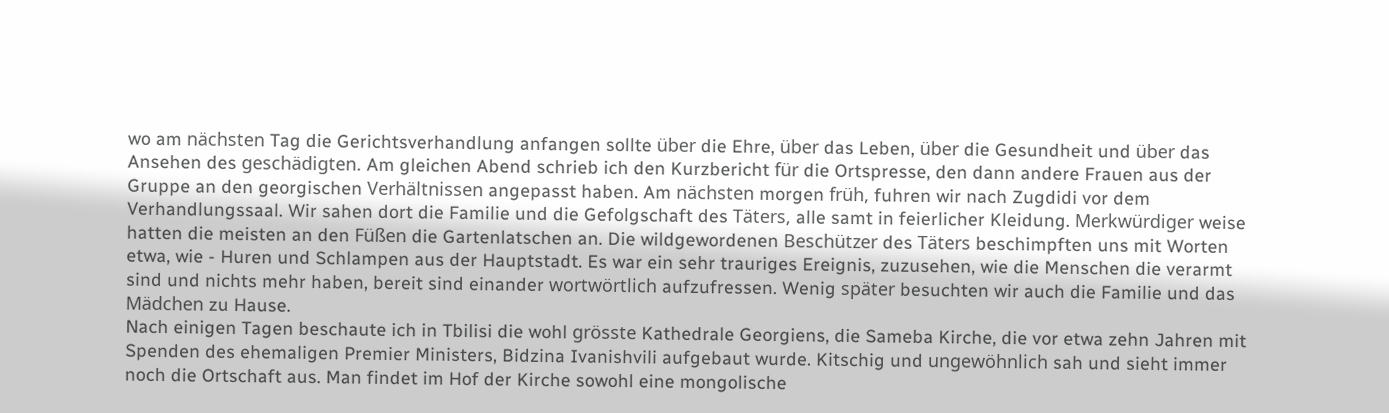wo am nächsten Tag die Gerichtsverhandlung anfangen sollte über die Ehre, über das Leben, über die Gesundheit und über das Ansehen des geschädigten. Am gleichen Abend schrieb ich den Kurzbericht für die Ortspresse, den dann andere Frauen aus der Gruppe an den georgischen Verhältnissen angepasst haben. Am nächsten morgen früh, fuhren wir nach Zugdidi vor dem Verhandlungssaal. Wir sahen dort die Familie und die Gefolgschaft des Täters, alle samt in feierlicher Kleidung. Merkwürdiger weise hatten die meisten an den Füßen die Gartenlatschen an. Die wildgewordenen Beschützer des Täters beschimpften uns mit Worten etwa, wie - Huren und Schlampen aus der Hauptstadt. Es war ein sehr trauriges Ereignis, zuzusehen, wie die Menschen die verarmt sind und nichts mehr haben, bereit sind einander wortwörtlich aufzufressen. Wenig später besuchten wir auch die Familie und das Mädchen zu Hause.
Nach einigen Tagen beschaute ich in Tbilisi die wohl grösste Kathedrale Georgiens, die Sameba Kirche, die vor etwa zehn Jahren mit Spenden des ehemaligen Premier Ministers, Bidzina Ivanishvili aufgebaut wurde. Kitschig und ungewöhnlich sah und sieht immer noch die Ortschaft aus. Man findet im Hof der Kirche sowohl eine mongolische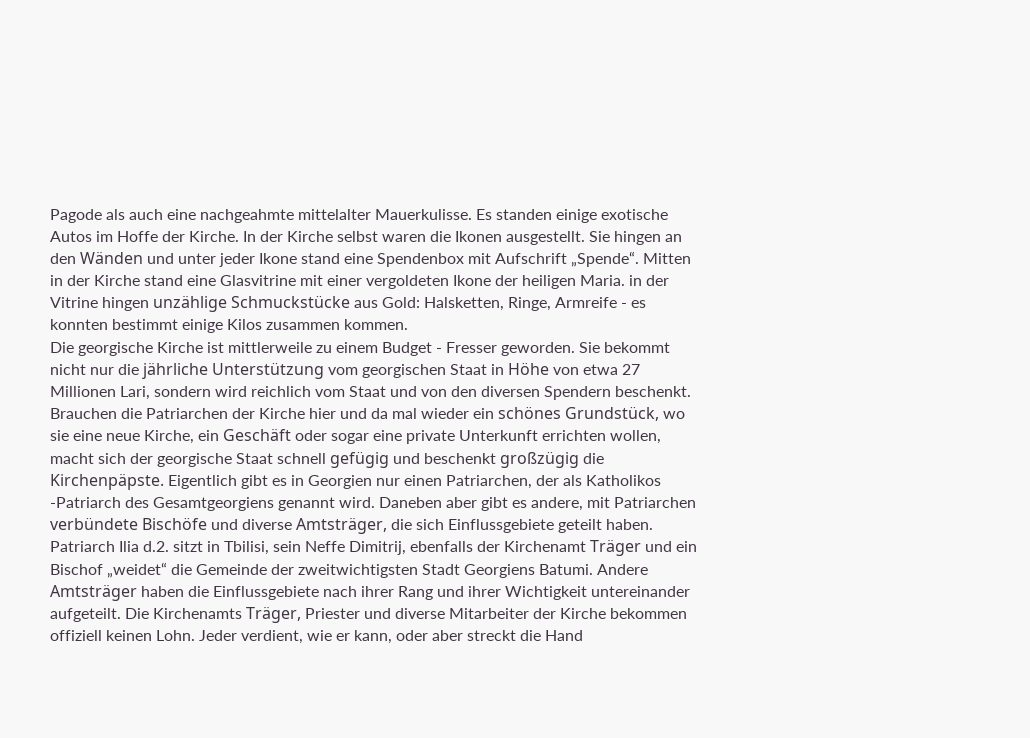Pagode als auch eine nachgeahmte mittelalter Mauerkulisse. Es standen einige exotische Autos im Hoffe der Kirche. In der Kirche selbst waren die Ikonen ausgestellt. Sie hingen an den Wänden und unter jeder Ikone stand eine Spendenbox mit Aufschrift „Spende“. Mitten in der Kirche stand eine Glasvitrine mit einer vergoldeten Ikone der heiligen Maria. in der Vitrine hingen unzählige Schmuckstücke aus Gold: Halsketten, Ringe, Armreife - es konnten bestimmt einige Kilos zusammen kommen.
Die georgische Kirche ist mittlerweile zu einem Budget - Fresser geworden. Sie bekommt nicht nur die jährliche Unterstützung vom georgischen Staat in Höhe von etwa 27 Millionen Lari, sondern wird reichlich vom Staat und von den diversen Spendern beschenkt. Brauchen die Patriarchen der Kirche hier und da mal wieder ein schönes Grundstück, wo sie eine neue Kirche, ein Geschäft oder sogar eine private Unterkunft errichten wollen, macht sich der georgische Staat schnell gefügig und beschenkt großzügig die Kirchenpäpste. Eigentlich gibt es in Georgien nur einen Patriarchen, der als Katholikos -Patriarch des Gesamtgeorgiens genannt wird. Daneben aber gibt es andere, mit Patriarchen verbündete Bischöfe und diverse Amtsträger, die sich Einflussgebiete geteilt haben. Patriarch Ilia d.2. sitzt in Tbilisi, sein Neffe Dimitrij, ebenfalls der Kirchenamt Träger und ein Bischof „weidet“ die Gemeinde der zweitwichtigsten Stadt Georgiens Batumi. Andere Amtsträger haben die Einflussgebiete nach ihrer Rang und ihrer Wichtigkeit untereinander aufgeteilt. Die Kirchenamts Träger, Priester und diverse Mitarbeiter der Kirche bekommen offiziell keinen Lohn. Jeder verdient, wie er kann, oder aber streckt die Hand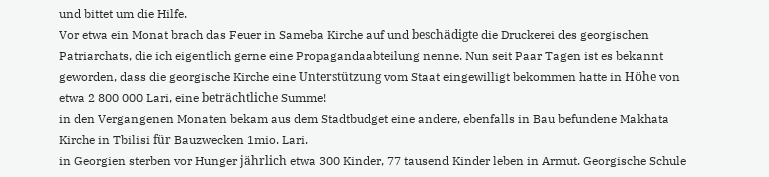und bittet um die Hilfe.
Vor etwa ein Monat brach das Feuer in Sameba Kirche auf und beschädigte die Druckerei des georgischen Patriarchats, die ich eigentlich gerne eine Propagandaabteilung nenne. Nun seit Paar Tagen ist es bekannt geworden, dass die georgische Kirche eine Unterstützung vom Staat eingewilligt bekommen hatte in Höhe von etwa 2 800 000 Lari, eine beträchtliche Summe!
in den Vergangenen Monaten bekam aus dem Stadtbudget eine andere, ebenfalls in Bau befundene Makhata Kirche in Tbilisi für Bauzwecken 1mio. Lari.
in Georgien sterben vor Hunger jährlich etwa 300 Kinder, 77 tausend Kinder leben in Armut. Georgische Schule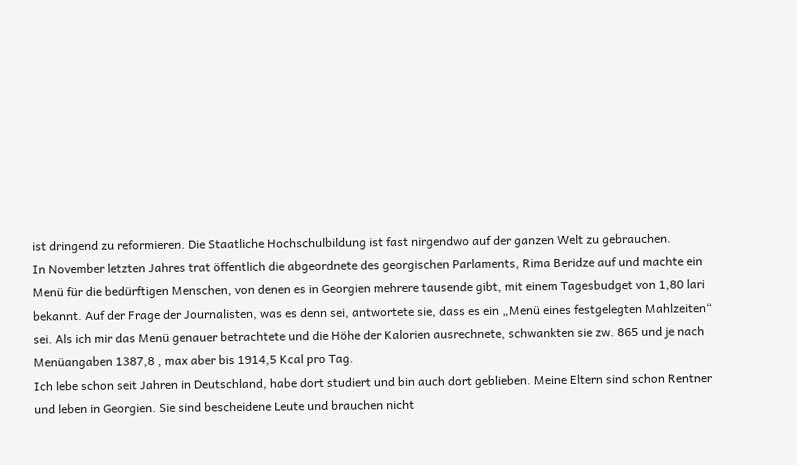ist dringend zu reformieren. Die Staatliche Hochschulbildung ist fast nirgendwo auf der ganzen Welt zu gebrauchen.
In November letzten Jahres trat öffentlich die abgeordnete des georgischen Parlaments, Rima Beridze auf und machte ein Menü für die bedürftigen Menschen, von denen es in Georgien mehrere tausende gibt, mit einem Tagesbudget von 1,80 lari bekannt. Auf der Frage der Journalisten, was es denn sei, antwortete sie, dass es ein „Menü eines festgelegten Mahlzeiten“ sei. Als ich mir das Menü genauer betrachtete und die Höhe der Kalorien ausrechnete, schwankten sie zw. 865 und je nach Menüangaben 1387,8 , max aber bis 1914,5 Kcal pro Tag.
Ich lebe schon seit Jahren in Deutschland, habe dort studiert und bin auch dort geblieben. Meine Eltern sind schon Rentner und leben in Georgien. Sie sind bescheidene Leute und brauchen nicht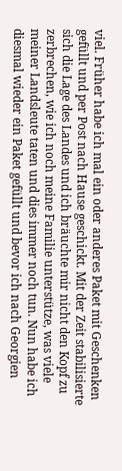viel. Früher habe ich mal ein oder anderes Paket mit Geschenken gefüllt und per Post nach Hause geschickt. Mit der Zeit stabilisierte sich die Lage des Landes und ich bräuchte mir nicht den Kopf zu zerbrechen, wie ich noch meine Familie unterstütze, was viele meiner Landsleute taten und dies immer noch tun. Nun habe ich diesmal wieder ein Paket gefüllt und bevor ich nach Georgien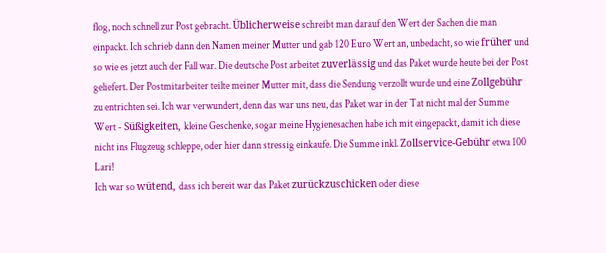flog, noch schnell zur Post gebracht. Üblicherweise schreibt man darauf den Wert der Sachen die man einpackt. Ich schrieb dann den Namen meiner Mutter und gab 120 Euro Wert an, unbedacht, so wie früher und so wie es jetzt auch der Fall war. Die deutsche Post arbeitet zuverlässig und das Paket wurde heute bei der Post geliefert. Der Postmitarbeiter teilte meiner Mutter mit, dass die Sendung verzollt wurde und eine Zollgebühr zu entrichten sei. Ich war verwundert, denn das war uns neu, das Paket war in der Tat nicht mal der Summe Wert - Süßigkeiten, kleine Geschenke, sogar meine Hygienesachen habe ich mit eingepackt, damit ich diese nicht ins Flugzeug schleppe, oder hier dann stressig einkaufe. Die Summe inkl. Zollservice-Gebühr etwa 100 Lari!
Ich war so wütend, dass ich bereit war das Paket zurückzuschicken oder diese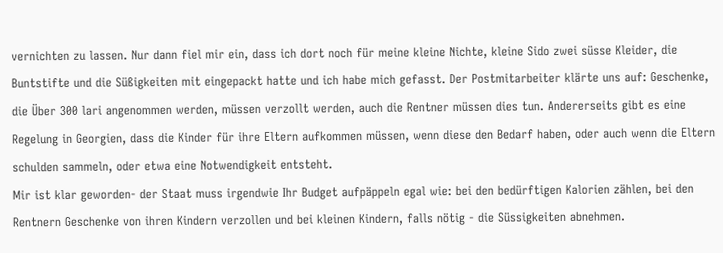vernichten zu lassen. Nur dann fiel mir ein, dass ich dort noch für meine kleine Nichte, kleine Sido zwei süsse Kleider, die Buntstifte und die Süßigkeiten mit eingepackt hatte und ich habe mich gefasst. Der Postmitarbeiter klärte uns auf: Geschenke, die Über 300 lari angenommen werden, müssen verzollt werden, auch die Rentner müssen dies tun. Andererseits gibt es eine Regelung in Georgien, dass die Kinder für ihre Eltern aufkommen müssen, wenn diese den Bedarf haben, oder auch wenn die Eltern schulden sammeln, oder etwa eine Notwendigkeit entsteht.
Mir ist klar geworden- der Staat muss irgendwie Ihr Budget aufpäppeln egal wie: bei den bedürftigen Kalorien zählen, bei den Rentnern Geschenke von ihren Kindern verzollen und bei kleinen Kindern, falls nötig - die Süssigkeiten abnehmen.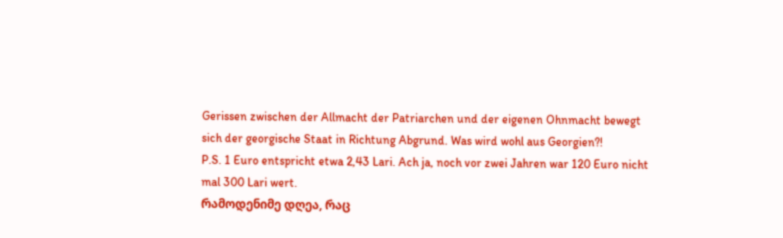Gerissen zwischen der Allmacht der Patriarchen und der eigenen Ohnmacht bewegt sich der georgische Staat in Richtung Abgrund. Was wird wohl aus Georgien?!
P.S. 1 Euro entspricht etwa 2,43 Lari. Ach ja, noch vor zwei Jahren war 120 Euro nicht mal 300 Lari wert.
რამოდენიმე დღეა, რაც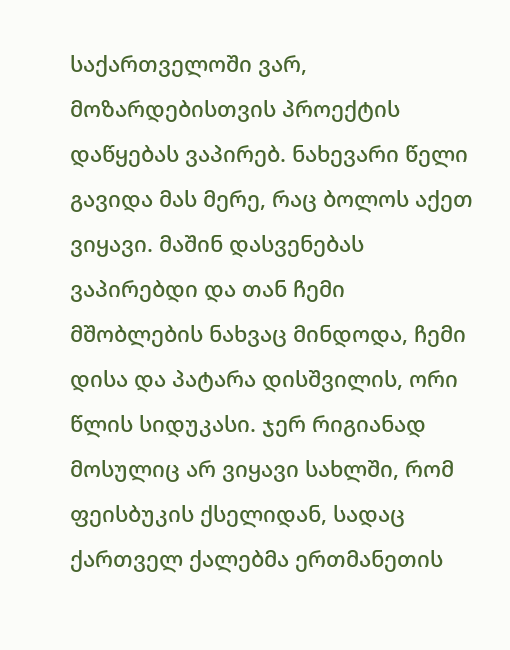საქართველოში ვარ, მოზარდებისთვის პროექტის დაწყებას ვაპირებ. ნახევარი წელი გავიდა მას მერე, რაც ბოლოს აქეთ ვიყავი. მაშინ დასვენებას ვაპირებდი და თან ჩემი მშობლების ნახვაც მინდოდა, ჩემი დისა და პატარა დისშვილის, ორი წლის სიდუკასი. ჯერ რიგიანად მოსულიც არ ვიყავი სახლში, რომ ფეისბუკის ქსელიდან, სადაც ქართველ ქალებმა ერთმანეთის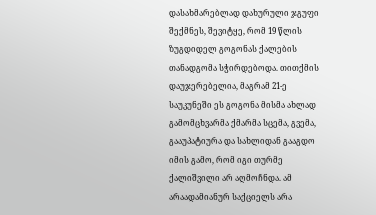დასახმარებლად დახურული ჯგუფი შექმნეს, შევიტყე, რომ 19 წლის ზუგდიდელ გოგონას ქალების თანადგომა სჭირდებოდა. თითქმის დაუჯერებელია, მაგრამ 21-ე საუკუნეში ეს გოგონა მისმა ახლად გამომცხვარმა ქმარმა სცემა, გვემა, გააუპატიურა და სახლიდან გააგდო იმის გამო, რომ იგი თურმე ქალიშვილი არ აღმოჩნდა. ამ არაადამიანურ საქციელს არა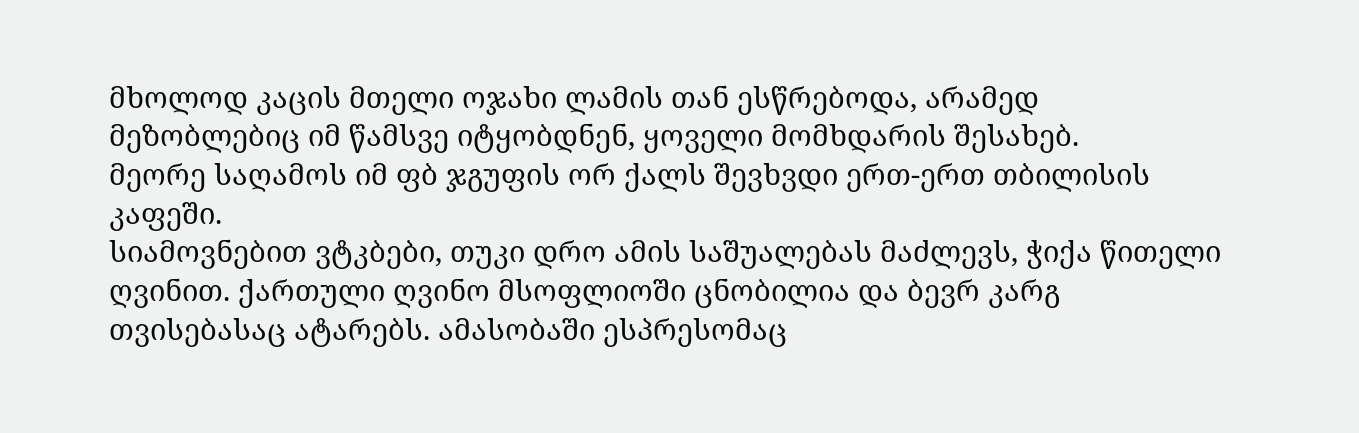მხოლოდ კაცის მთელი ოჯახი ლამის თან ესწრებოდა, არამედ მეზობლებიც იმ წამსვე იტყობდნენ, ყოველი მომხდარის შესახებ.
მეორე საღამოს იმ ფბ ჯგუფის ორ ქალს შევხვდი ერთ-ერთ თბილისის კაფეში.
სიამოვნებით ვტკბები, თუკი დრო ამის საშუალებას მაძლევს, ჭიქა წითელი ღვინით. ქართული ღვინო მსოფლიოში ცნობილია და ბევრ კარგ თვისებასაც ატარებს. ამასობაში ესპრესომაც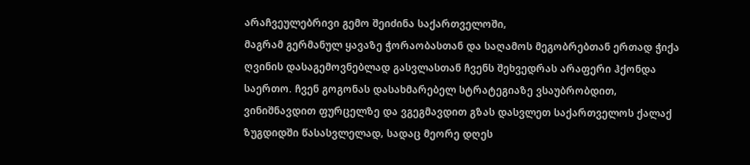არაჩვეულებრივი გემო შეიძინა საქართველოში,
მაგრამ გერმანულ ყავაზე ჭორაობასთან და საღამოს მეგობრებთან ერთად ჭიქა ღვინის დასაგემოვნებლად გასვლასთან ჩვენს შეხვედრას არაფერი ჰქონდა საერთო. ჩვენ გოგონას დასახმარებელ სტრატეგიაზე ვსაუბრობდით, ვინიშნავდით ფურცელზე და ვგეგმავდით გზას დასვლეთ საქართველოს ქალაქ ზუგდიდში წასასვლელად, სადაც მეორე დღეს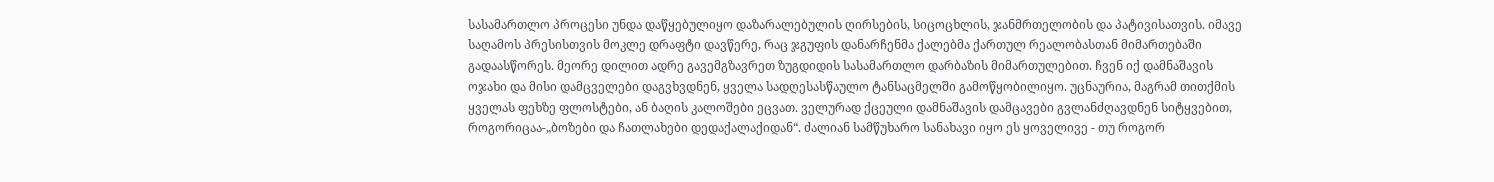სასამართლო პროცესი უნდა დაწყებულიყო დაზარალებულის ღირსების, სიცოცხლის, ჯანმრთელობის და პატივისათვის. იმავე საღამოს პრესისთვის მოკლე დრაფტი დავწერე, რაც ჯგუფის დანარჩენმა ქალებმა ქართულ რეალობასთან მიმართებაში გადაასწორეს. მეორე დილით ადრე გავემგზავრეთ ზუგდიდის სასამართლო დარბაზის მიმართულებით. ჩვენ იქ დამნაშავის ოჯახი და მისი დამცველები დაგვხვდნენ, ყველა სადღესასწაულო ტანსაცმელში გამოწყობილიყო. უცნაურია, მაგრამ თითქმის ყველას ფეხზე ფლოსტები, ან ბაღის კალოშები ეცვათ. ველურად ქცეული დამნაშავის დამცავები გვლანძღავდნენ სიტყვებით, როგორიცაა-„ბოზები და ჩათლახები დედაქალაქიდან“. ძალიან სამწუხარო სანახავი იყო ეს ყოველივე - თუ როგორ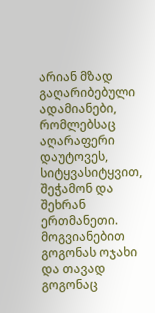არიან მზად გაღარიბებული ადამიანები, რომლებსაც აღარაფერი დაუტოვეს, სიტყვასიტყვით, შეჭამონ და შეხრან ერთმანეთი. მოგვიანებით გოგონას ოჯახი და თავად გოგონაც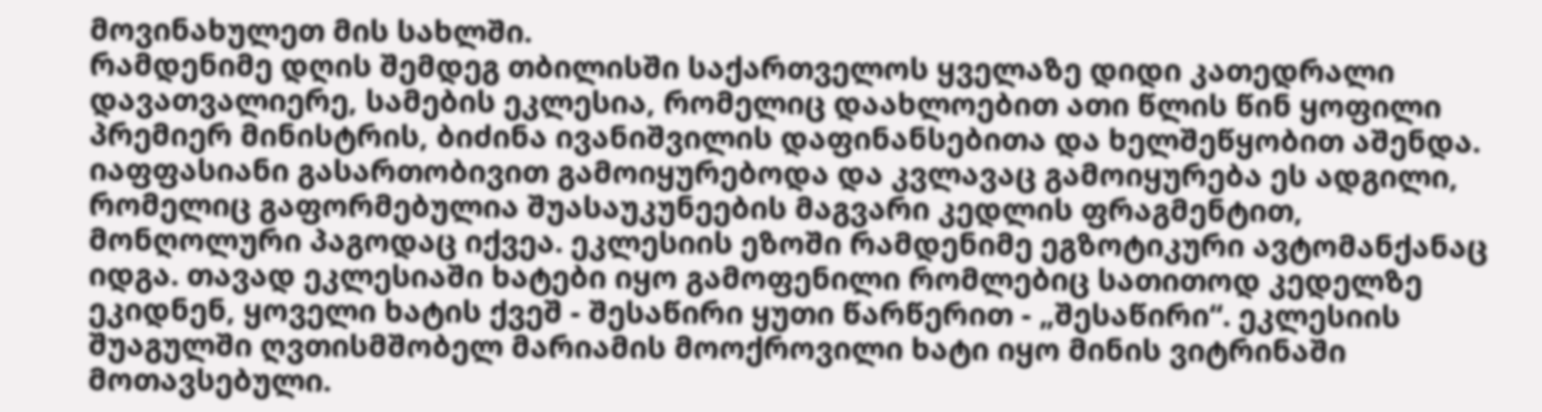მოვინახულეთ მის სახლში.
რამდენიმე დღის შემდეგ თბილისში საქართველოს ყველაზე დიდი კათედრალი დავათვალიერე, სამების ეკლესია, რომელიც დაახლოებით ათი წლის წინ ყოფილი პრემიერ მინისტრის, ბიძინა ივანიშვილის დაფინანსებითა და ხელშეწყობით აშენდა. იაფფასიანი გასართობივით გამოიყურებოდა და კვლავაც გამოიყურება ეს ადგილი, რომელიც გაფორმებულია შუასაუკუნეების მაგვარი კედლის ფრაგმენტით, მონღოლური პაგოდაც იქვეა. ეკლესიის ეზოში რამდენიმე ეგზოტიკური ავტომანქანაც იდგა. თავად ეკლესიაში ხატები იყო გამოფენილი რომლებიც სათითოდ კედელზე ეკიდნენ, ყოველი ხატის ქვეშ - შესაწირი ყუთი წარწერით - „შესაწირი“. ეკლესიის შუაგულში ღვთისმშობელ მარიამის მოოქროვილი ხატი იყო მინის ვიტრინაში მოთავსებული.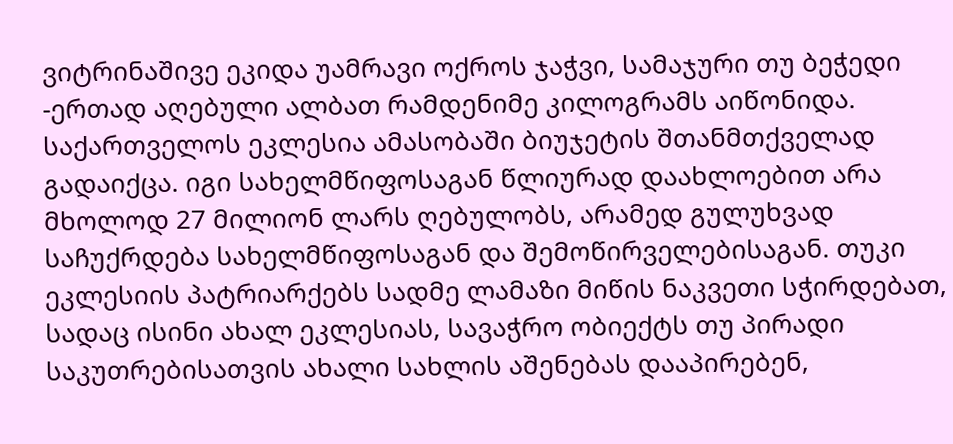ვიტრინაშივე ეკიდა უამრავი ოქროს ჯაჭვი, სამაჯური თუ ბეჭედი -ერთად აღებული ალბათ რამდენიმე კილოგრამს აიწონიდა.
საქართველოს ეკლესია ამასობაში ბიუჯეტის შთანმთქველად გადაიქცა. იგი სახელმწიფოსაგან წლიურად დაახლოებით არა მხოლოდ 27 მილიონ ლარს ღებულობს, არამედ გულუხვად საჩუქრდება სახელმწიფოსაგან და შემოწირველებისაგან. თუკი ეკლესიის პატრიარქებს სადმე ლამაზი მიწის ნაკვეთი სჭირდებათ, სადაც ისინი ახალ ეკლესიას, სავაჭრო ობიექტს თუ პირადი საკუთრებისათვის ახალი სახლის აშენებას დააპირებენ,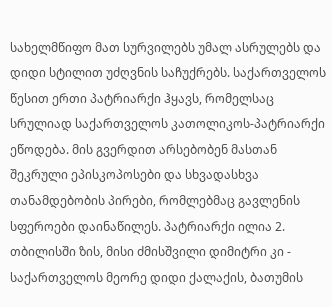სახელმწიფო მათ სურვილებს უმალ ასრულებს და დიდი სტილით უძღვნის საჩუქრებს. საქართველოს წესით ერთი პატრიარქი ჰყავს, რომელსაც სრულიად საქართველოს კათოლიკოს-პატრიარქი ეწოდება. მის გვერდით არსებობენ მასთან შეკრული ეპისკოპოსები და სხვადასხვა თანამდებობის პირები, რომლებმაც გავლენის სფეროები დაინაწილეს. პატრიარქი ილია 2. თბილისში ზის, მისი ძმისშვილი დიმიტრი კი - საქართველოს მეორე დიდი ქალაქის, ბათუმის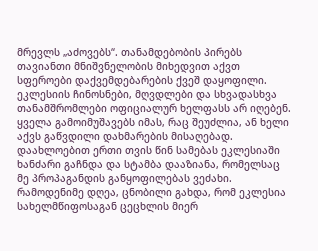მრევლს „აძოვებს“. თანამდებობის პირებს თავიანთი მნიშვნელობის მიხედვით აქვთ სფეროები დაქვემდებარების ქვეშ დაყოფილი. ეკლესიის ჩინოსნები, მღვდლები და სხვადასხვა თანამშრომლები ოფიციალურ ხელფასს არ იღებენ. ყველა გამოიმუშავებს იმას, რაც შეუძლია, ან ხელი აქვს გაწვდილი დახმარების მისაღებად.
დაახლოებით ერთი თვის წინ სამებას ეკლესიაში ხანძარი გაჩნდა და სტამბა დააზიანა, რომელსაც მე პროპაგანდის განყოფილებას ვეძახი. რამოდენიმე დღეა, ცნობილი გახდა, რომ ეკლესია სახელმწიფოსაგან ცეცხლის მიერ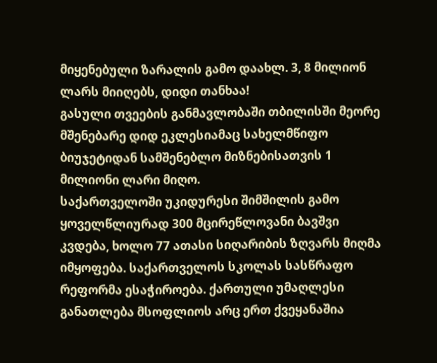მიყენებული ზარალის გამო დაახლ. 3, 8 მილიონ ლარს მიიღებს, დიდი თანხაა!
გასული თვეების განმავლობაში თბილისში მეორე მშენებარე დიდ ეკლესიამაც სახელმწიფო ბიუჯეტიდან სამშენებლო მიზნებისათვის 1 მილიონი ლარი მიღო.
საქართველოში უკიდურესი შიმშილის გამო ყოველწლიურად 300 მცირეწლოვანი ბავშვი კვდება, ხოლო 77 ათასი სიღარიბის ზღვარს მიღმა იმყოფება. საქართველოს სკოლას სასწრაფო რეფორმა ესაჭიროება. ქართული უმაღლესი განათლება მსოფლიოს არც ერთ ქვეყანაშია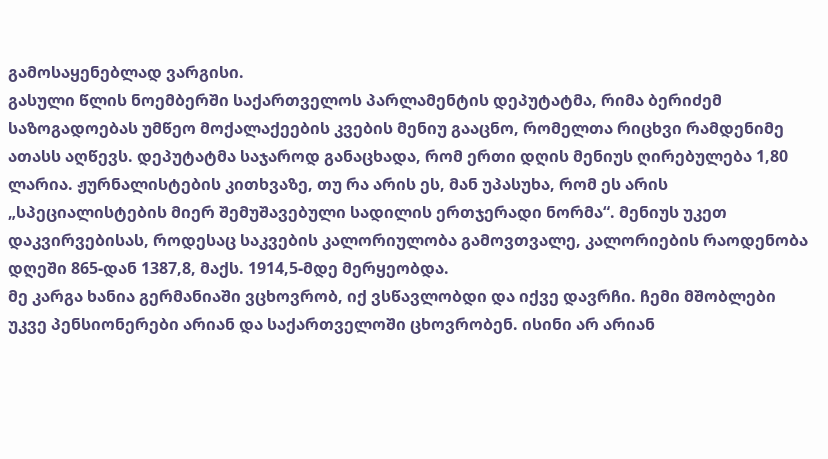გამოსაყენებლად ვარგისი.
გასული წლის ნოემბერში საქართველოს პარლამენტის დეპუტატმა, რიმა ბერიძემ საზოგადოებას უმწეო მოქალაქეების კვების მენიუ გააცნო, რომელთა რიცხვი რამდენიმე ათასს აღწევს. დეპუტატმა საჯაროდ განაცხადა, რომ ერთი დღის მენიუს ღირებულება 1,80 ლარია. ჟურნალისტების კითხვაზე, თუ რა არის ეს, მან უპასუხა, რომ ეს არის „სპეციალისტების მიერ შემუშავებული სადილის ერთჯერადი ნორმა“. მენიუს უკეთ დაკვირვებისას, როდესაც საკვების კალორიულობა გამოვთვალე, კალორიების რაოდენობა დღეში 865-დან 1387,8, მაქს. 1914,5-მდე მერყეობდა.
მე კარგა ხანია გერმანიაში ვცხოვრობ, იქ ვსწავლობდი და იქვე დავრჩი. ჩემი მშობლები უკვე პენსიონერები არიან და საქართველოში ცხოვრობენ. ისინი არ არიან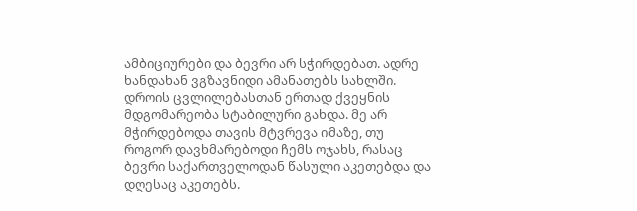ამბიციურები და ბევრი არ სჭირდებათ. ადრე ხანდახან ვგზავნიდი ამანათებს სახლში. დროის ცვლილებასთან ერთად ქვეყნის მდგომარეობა სტაბილური გახდა. მე არ მჭირდებოდა თავის მტვრევა იმაზე, თუ როგორ დავხმარებოდი ჩემს ოჯახს, რასაც ბევრი საქართველოდან წასული აკეთებდა და დღესაც აკეთებს.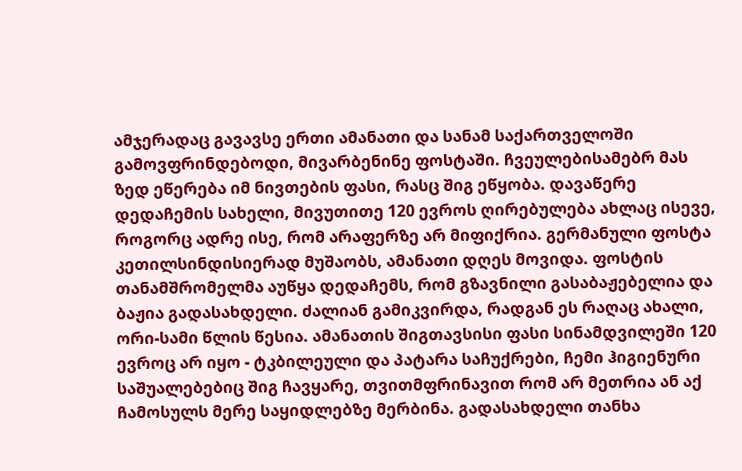ამჯერადაც გავავსე ერთი ამანათი და სანამ საქართველოში გამოვფრინდებოდი, მივარბენინე ფოსტაში. ჩვეულებისამებრ მას ზედ ეწერება იმ ნივთების ფასი, რასც შიგ ეწყობა. დავაწერე დედაჩემის სახელი, მივუთითე 120 ევროს ღირებულება ახლაც ისევე, როგორც ადრე ისე, რომ არაფერზე არ მიფიქრია. გერმანული ფოსტა კეთილსინდისიერად მუშაობს, ამანათი დღეს მოვიდა. ფოსტის თანამშრომელმა აუწყა დედაჩემს, რომ გზავნილი გასაბაჟებელია და ბაჟია გადასახდელი. ძალიან გამიკვირდა, რადგან ეს რაღაც ახალი, ორი-სამი წლის წესია. ამანათის შიგთავსისი ფასი სინამდვილეში 120 ევროც არ იყო - ტკბილეული და პატარა საჩუქრები, ჩემი ჰიგიენური საშუალებებიც შიგ ჩავყარე, თვითმფრინავით რომ არ მეთრია ან აქ ჩამოსულს მერე საყიდლებზე მერბინა. გადასახდელი თანხა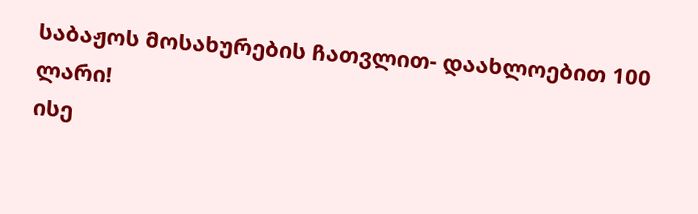საბაჟოს მოსახურების ჩათვლით- დაახლოებით 100 ლარი!
ისე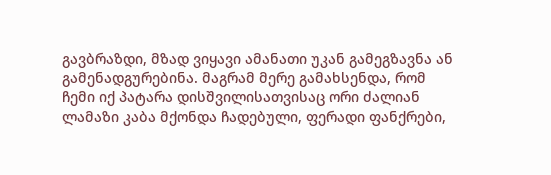გავბრაზდი, მზად ვიყავი ამანათი უკან გამეგზავნა ან გამენადგურებინა. მაგრამ მერე გამახსენდა, რომ ჩემი იქ პატარა დისშვილისათვისაც ორი ძალიან ლამაზი კაბა მქონდა ჩადებული, ფერადი ფანქრები,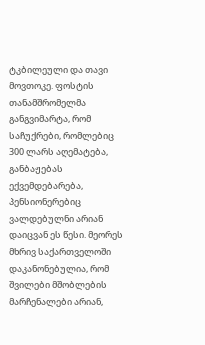ტკბილეული და თავი მოვთოკე. ფოსტის თანამშრომელმა განგვიმარტა, რომ საჩუქრები, რომლებიც 300 ლარს აღემატება, განბაჟებას ექვემდებარება, პენსიონერებიც ვალდებულნი არიან დაიცვან ეს წესი. მეორეს მხრივ საქართველოში დაკანონებულია, რომ შვილები მშობლების მარჩენალები არიან,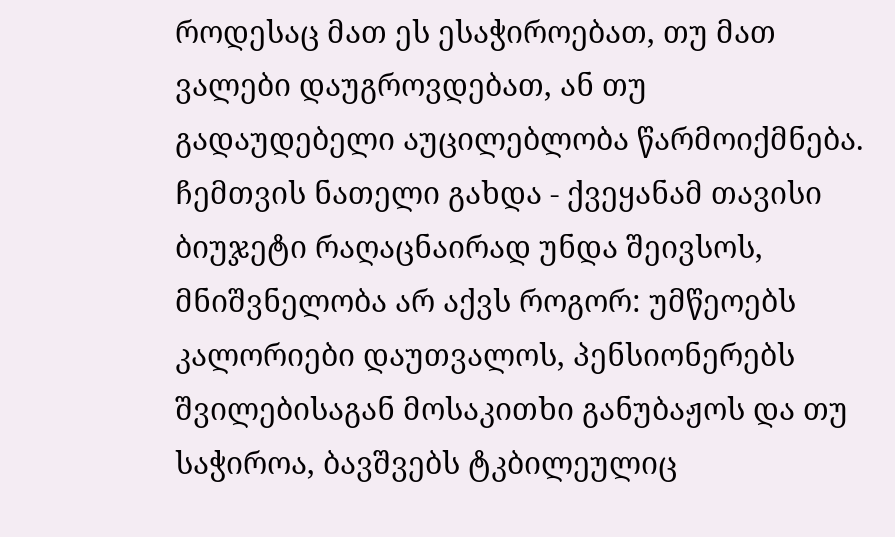როდესაც მათ ეს ესაჭიროებათ, თუ მათ ვალები დაუგროვდებათ, ან თუ გადაუდებელი აუცილებლობა წარმოიქმნება.
ჩემთვის ნათელი გახდა - ქვეყანამ თავისი ბიუჯეტი რაღაცნაირად უნდა შეივსოს, მნიშვნელობა არ აქვს როგორ: უმწეოებს კალორიები დაუთვალოს, პენსიონერებს შვილებისაგან მოსაკითხი განუბაჟოს და თუ საჭიროა, ბავშვებს ტკბილეულიც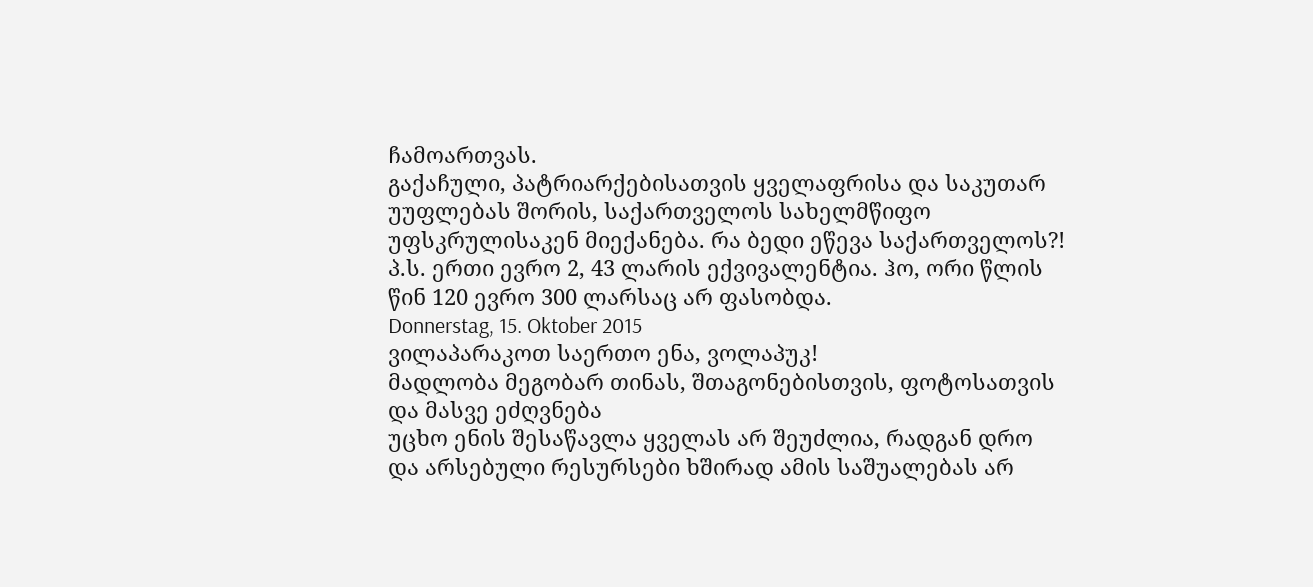ჩამოართვას.
გაქაჩული, პატრიარქებისათვის ყველაფრისა და საკუთარ უუფლებას შორის, საქართველოს სახელმწიფო უფსკრულისაკენ მიექანება. რა ბედი ეწევა საქართველოს?!
პ.ს. ერთი ევრო 2, 43 ლარის ექვივალენტია. ჰო, ორი წლის წინ 120 ევრო 300 ლარსაც არ ფასობდა.
Donnerstag, 15. Oktober 2015
ვილაპარაკოთ საერთო ენა, ვოლაპუკ!
მადლობა მეგობარ თინას, შთაგონებისთვის, ფოტოსათვის და მასვე ეძღვნება
უცხო ენის შესაწავლა ყველას არ შეუძლია, რადგან დრო და არსებული რესურსები ხშირად ამის საშუალებას არ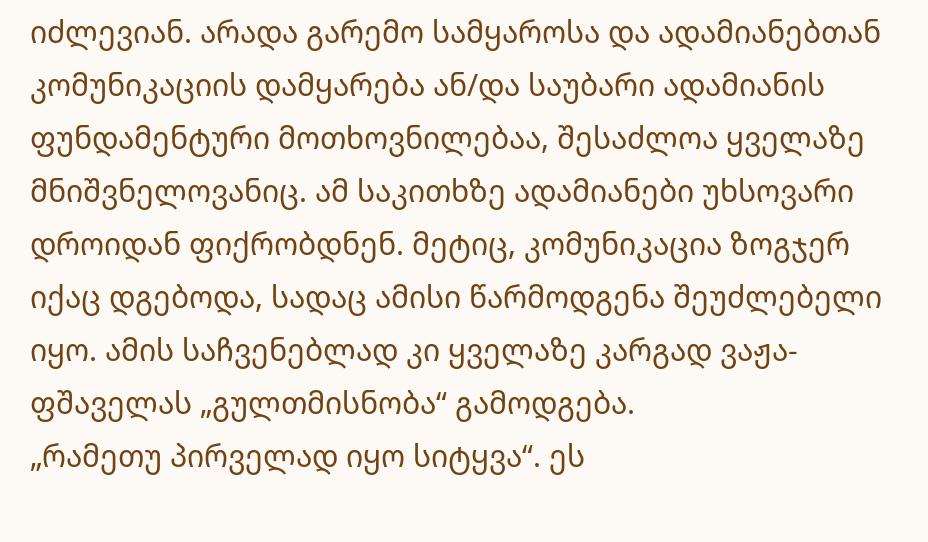იძლევიან. არადა გარემო სამყაროსა და ადამიანებთან კომუნიკაციის დამყარება ან/და საუბარი ადამიანის ფუნდამენტური მოთხოვნილებაა, შესაძლოა ყველაზე მნიშვნელოვანიც. ამ საკითხზე ადამიანები უხსოვარი დროიდან ფიქრობდნენ. მეტიც, კომუნიკაცია ზოგჯერ იქაც დგებოდა, სადაც ამისი წარმოდგენა შეუძლებელი იყო. ამის საჩვენებლად კი ყველაზე კარგად ვაჟა-ფშაველას „გულთმისნობა“ გამოდგება.
„რამეთუ პირველად იყო სიტყვა“. ეს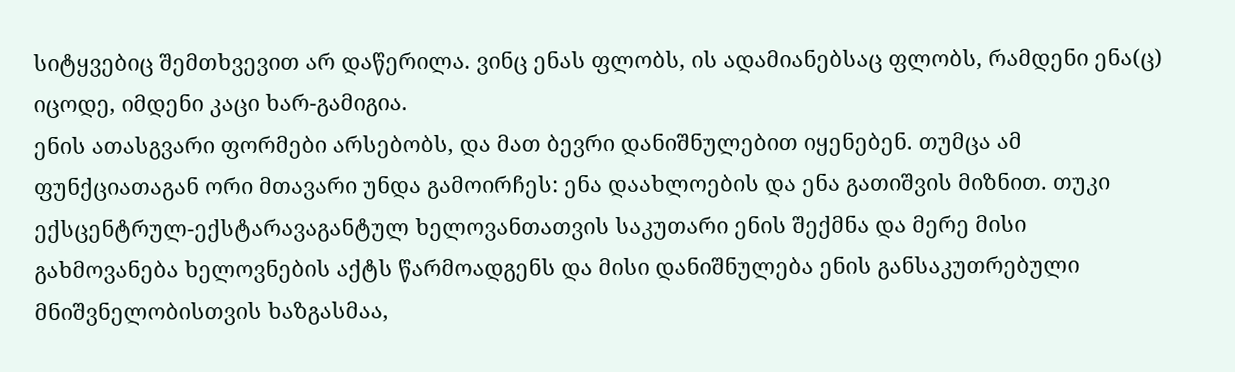სიტყვებიც შემთხვევით არ დაწერილა. ვინც ენას ფლობს, ის ადამიანებსაც ფლობს, რამდენი ენა(ც) იცოდე, იმდენი კაცი ხარ-გამიგია.
ენის ათასგვარი ფორმები არსებობს, და მათ ბევრი დანიშნულებით იყენებენ. თუმცა ამ ფუნქციათაგან ორი მთავარი უნდა გამოირჩეს: ენა დაახლოების და ენა გათიშვის მიზნით. თუკი ექსცენტრულ-ექსტარავაგანტულ ხელოვანთათვის საკუთარი ენის შექმნა და მერე მისი გახმოვანება ხელოვნების აქტს წარმოადგენს და მისი დანიშნულება ენის განსაკუთრებული მნიშვნელობისთვის ხაზგასმაა,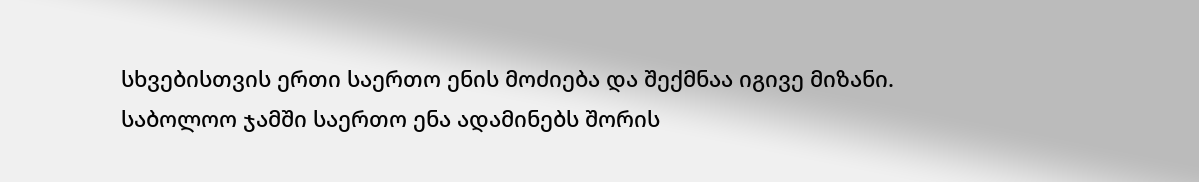სხვებისთვის ერთი საერთო ენის მოძიება და შექმნაა იგივე მიზანი. საბოლოო ჯამში საერთო ენა ადამინებს შორის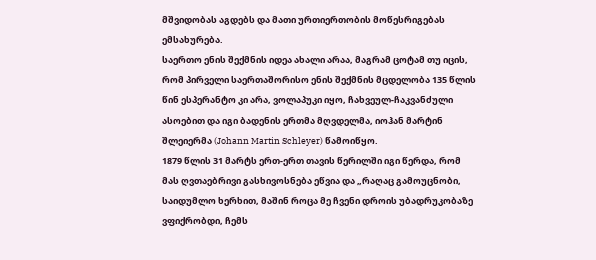მშვიდობას აგდებს და მათი ურთიერთობის მოწესრიგებას ემსახურება.
საერთო ენის შექმნის იდეა ახალი არაა, მაგრამ ცოტამ თუ იცის, რომ პირველი საერთაშორისო ენის შექმნის მცდელობა 135 წლის წინ ესპერანტო კი არა, ვოლაპუკი იყო, ჩახვეულ-ჩაკვანძული ასოებით და იგი ბადენის ერთმა მღვდელმა, იოჰან მარტინ შლეიერმა (Johann Martin Schleyer) წამოიწყო.
1879 წლის 31 მარტს ერთ-ერთ თავის წერილში იგი წერდა, რომ მას ღვთაებრივი გასხივოსნება ეწვია და „რაღაც გამოუცნობი, საიდუმლო ხერხით, მაშინ როცა მე ჩვენი დროის უბადრუკობაზე ვფიქრობდი, ჩემს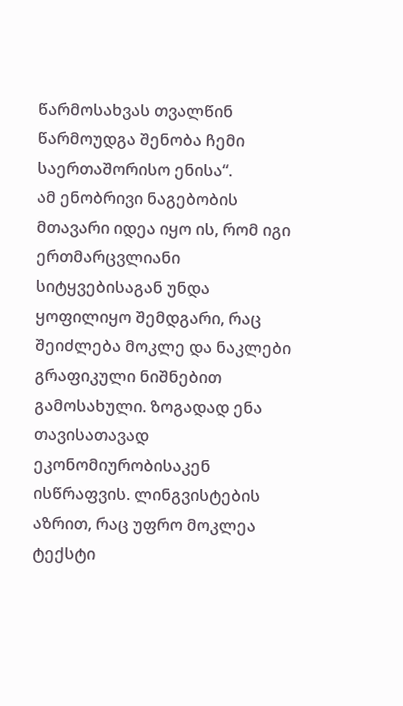წარმოსახვას თვალწინ წარმოუდგა შენობა ჩემი საერთაშორისო ენისა“.
ამ ენობრივი ნაგებობის მთავარი იდეა იყო ის, რომ იგი ერთმარცვლიანი სიტყვებისაგან უნდა ყოფილიყო შემდგარი, რაც შეიძლება მოკლე და ნაკლები გრაფიკული ნიშნებით გამოსახული. ზოგადად ენა თავისათავად ეკონომიურობისაკენ ისწრაფვის. ლინგვისტების აზრით, რაც უფრო მოკლეა ტექსტი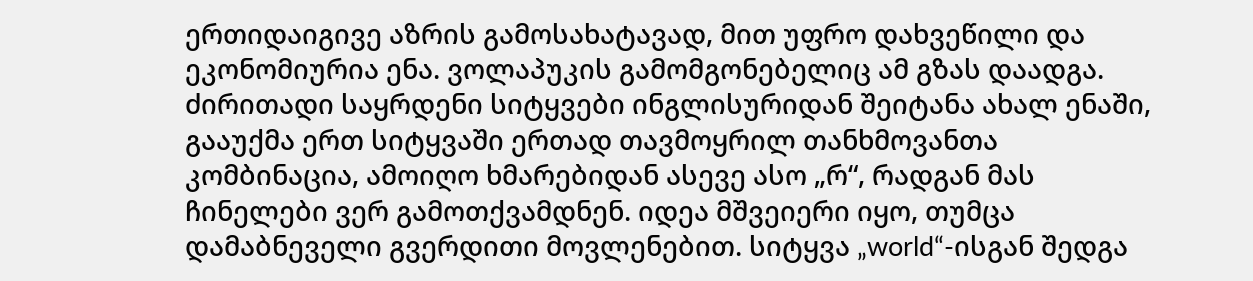ერთიდაიგივე აზრის გამოსახატავად, მით უფრო დახვეწილი და ეკონომიურია ენა. ვოლაპუკის გამომგონებელიც ამ გზას დაადგა. ძირითადი საყრდენი სიტყვები ინგლისურიდან შეიტანა ახალ ენაში, გააუქმა ერთ სიტყვაში ერთად თავმოყრილ თანხმოვანთა კომბინაცია, ამოიღო ხმარებიდან ასევე ასო „რ“, რადგან მას ჩინელები ვერ გამოთქვამდნენ. იდეა მშვეიერი იყო, თუმცა დამაბნეველი გვერდითი მოვლენებით. სიტყვა „world“-ისგან შედგა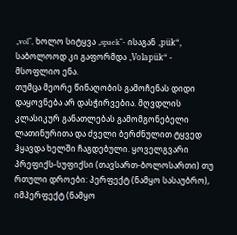„vol“, ხოლო სიტყვა „spaek“- ისაგან „pük“, საბოლოოდ კი გაფორმდა „Volapük“ - მსოფლიო ენა.
თუმცა მეორე წინაღობის გამოჩენას დიდი დაყოვნება არ დასჭირვებია. მღვდლის კლასიკურ განათლებას გამომგონებელი ლათინურითა და ძველი ბერძნულით ტყვედ ჰყავდა ხელში ჩაგდებული. ყოველგვარი პრეფიქს-სუფიქსი (თავსართ-ბოლოსართი) თუ რთული დროები: პერფექტ (ნამყო სასაუბრო), იმპერფექტ (ნამყო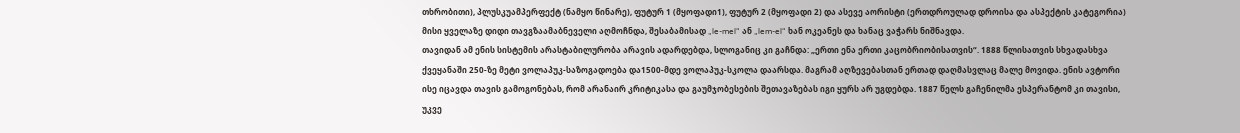თხრობითი), პლუსკუამპერფექტ (ნამყო წინარე), ფუტურ 1 (მყოფადი1), ფუტურ 2 (მყოფადი 2) და ასევე აორისტი (ერთდროულად დროისა და ასპექტის კატეგორია) მისი ყველაზე დიდი თავგზაამაბნეველი აღმოჩნდა, შესაბამისად „le-mel“ ან „lem-el“ ხან ოკეანეს და ხანაც ვაჭარს ნიშნავდა.
თავიდან ამ ენის სისტემის არასტაბილურობა არავის ადარდებდა, სლოგანიც კი გაჩნდა: „ერთი ენა ერთი კაცობრიობისათვის“. 1888 წლისათვის სხვადასხვა ქვეყანაში 250-ზე მეტი ვოლაპუკ-საზოგადოება და1500-მდე ვოლაპუკ-სკოლა დაარსდა. მაგრამ აღზევებასთან ერთად დაღმასვლაც მალე მოვიდა. ენის ავტორი ისე იცავდა თავის გამოგონებას, რომ არანაირ კრიტიკასა და გაუმჯობესების შეთავაზებას იგი ყურს არ უგდებდა. 1887 წელს გაჩენილმა ესპერანტომ კი თავისი, უკვე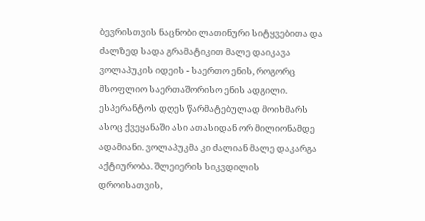ბევრისთვის ნაცნობი ლათინური სიტყვებითა და ძალზედ სადა გრამატიკით მალე დაიკავა ვოლაპუკის იდეის - საერთო ენის, როგორც მსოფლიო საერთაშორისო ენის ადგილი. ესპერანტოს დღეს წარმატებულად მოიხმარს ასოც ქვეყანაში ასი ათასიდან ორ მილიონამდე ადამიანი. ვოლაპუკმა კი ძალიან მალე დაკარგა აქტიურობა. შლეიერის სიკვდილის დროისათვის,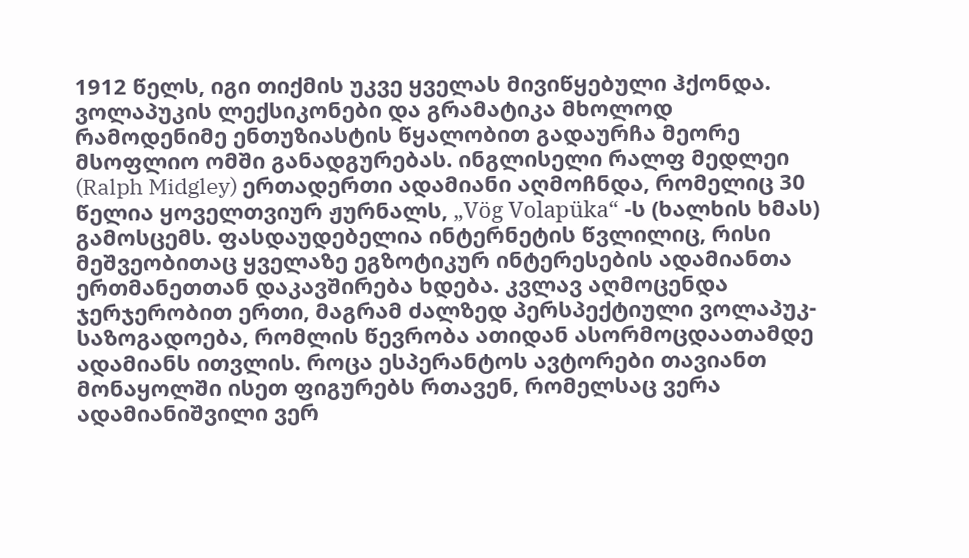1912 წელს, იგი თიქმის უკვე ყველას მივიწყებული ჰქონდა. ვოლაპუკის ლექსიკონები და გრამატიკა მხოლოდ რამოდენიმე ენთუზიასტის წყალობით გადაურჩა მეორე მსოფლიო ომში განადგურებას. ინგლისელი რალფ მედლეი (Ralph Midgley) ერთადერთი ადამიანი აღმოჩნდა, რომელიც 30 წელია ყოველთვიურ ჟურნალს, „Vög Volapüka“ -ს (ხალხის ხმას) გამოსცემს. ფასდაუდებელია ინტერნეტის წვლილიც, რისი მეშვეობითაც ყველაზე ეგზოტიკურ ინტერესების ადამიანთა ერთმანეთთან დაკავშირება ხდება. კვლავ აღმოცენდა ჯერჯერობით ერთი, მაგრამ ძალზედ პერსპექტიული ვოლაპუკ-საზოგადოება, რომლის წევრობა ათიდან ასორმოცდაათამდე ადამიანს ითვლის. როცა ესპერანტოს ავტორები თავიანთ მონაყოლში ისეთ ფიგურებს რთავენ, რომელსაც ვერა ადამიანიშვილი ვერ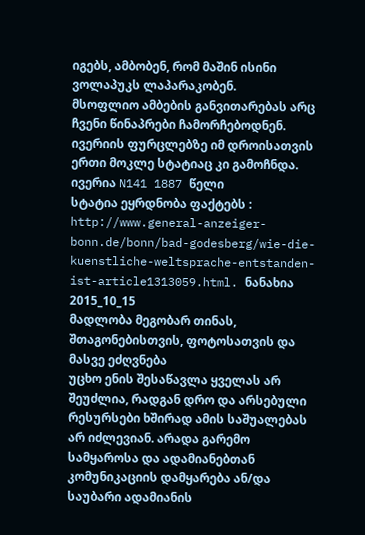იგებს, ამბობენ, რომ მაშინ ისინი ვოლაპუკს ლაპარაკობენ.
მსოფლიო ამბების განვითარებას არც ჩვენი წინაპრები ჩამორჩებოდნენ. ივერიის ფურცლებზე იმ დროისათვის ერთი მოკლე სტატიაც კი გამოჩნდა.
ივერია N141 1887 წელი
სტატია ეყრდნობა ფაქტებს :
http://www.general-anzeiger-bonn.de/bonn/bad-godesberg/wie-die-kuenstliche-weltsprache-entstanden-ist-article1313059.html. ნანახია 2015_10_15
მადლობა მეგობარ თინას, შთაგონებისთვის, ფოტოსათვის და მასვე ეძღვნება
უცხო ენის შესაწავლა ყველას არ შეუძლია, რადგან დრო და არსებული რესურსები ხშირად ამის საშუალებას არ იძლევიან. არადა გარემო სამყაროსა და ადამიანებთან კომუნიკაციის დამყარება ან/და საუბარი ადამიანის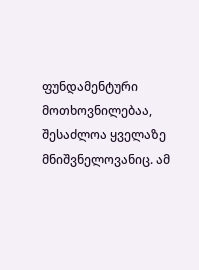ფუნდამენტური მოთხოვნილებაა, შესაძლოა ყველაზე მნიშვნელოვანიც. ამ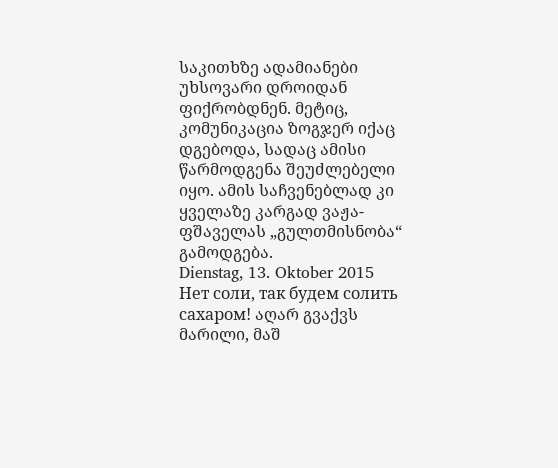საკითხზე ადამიანები უხსოვარი დროიდან ფიქრობდნენ. მეტიც, კომუნიკაცია ზოგჯერ იქაც დგებოდა, სადაც ამისი წარმოდგენა შეუძლებელი იყო. ამის საჩვენებლად კი ყველაზე კარგად ვაჟა-ფშაველას „გულთმისნობა“ გამოდგება.
Dienstag, 13. Oktober 2015
Нет соли, так будем солить сахаром! აღარ გვაქვს მარილი, მაშ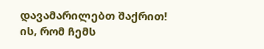დავამარილებთ შაქრით!
ის, რომ ჩემს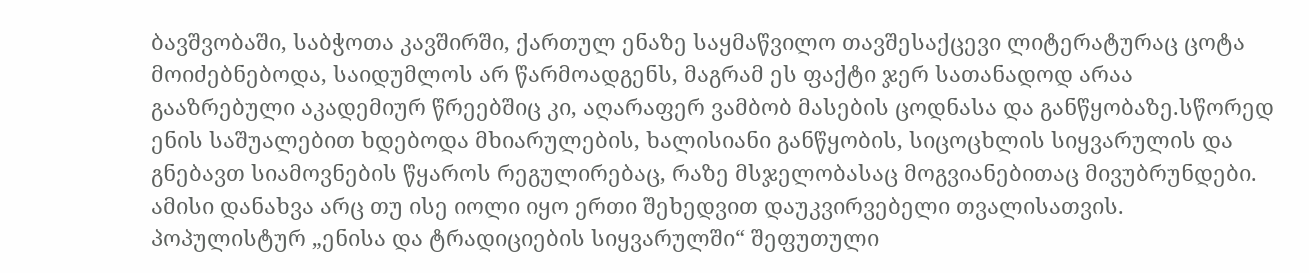ბავშვობაში, საბჭოთა კავშირში, ქართულ ენაზე საყმაწვილო თავშესაქცევი ლიტერატურაც ცოტა მოიძებნებოდა, საიდუმლოს არ წარმოადგენს, მაგრამ ეს ფაქტი ჯერ სათანადოდ არაა გააზრებული აკადემიურ წრეებშიც კი, აღარაფერ ვამბობ მასების ცოდნასა და განწყობაზე.სწორედ ენის საშუალებით ხდებოდა მხიარულების, ხალისიანი განწყობის, სიცოცხლის სიყვარულის და გნებავთ სიამოვნების წყაროს რეგულირებაც, რაზე მსჯელობასაც მოგვიანებითაც მივუბრუნდები. ამისი დანახვა არც თუ ისე იოლი იყო ერთი შეხედვით დაუკვირვებელი თვალისათვის. პოპულისტურ „ენისა და ტრადიციების სიყვარულში“ შეფუთული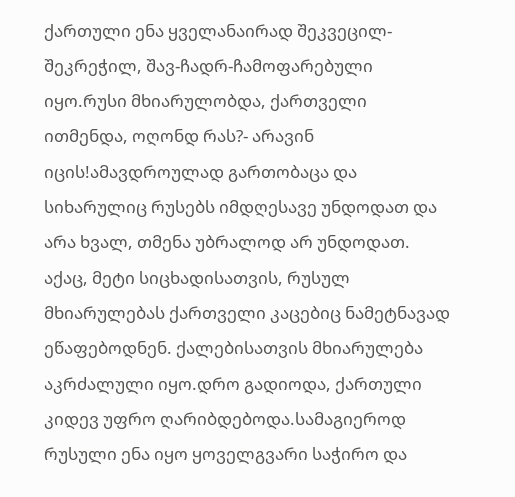ქართული ენა ყველანაირად შეკვეცილ-შეკრეჭილ, შავ-ჩადრ-ჩამოფარებული იყო.რუსი მხიარულობდა, ქართველი ითმენდა, ოღონდ რას?- არავინ იცის!ამავდროულად გართობაცა და სიხარულიც რუსებს იმდღესავე უნდოდათ და არა ხვალ, თმენა უბრალოდ არ უნდოდათ.
აქაც, მეტი სიცხადისათვის, რუსულ მხიარულებას ქართველი კაცებიც ნამეტნავად ეწაფებოდნენ. ქალებისათვის მხიარულება აკრძალული იყო.დრო გადიოდა, ქართული კიდევ უფრო ღარიბდებოდა.სამაგიეროდ რუსული ენა იყო ყოველგვარი საჭირო და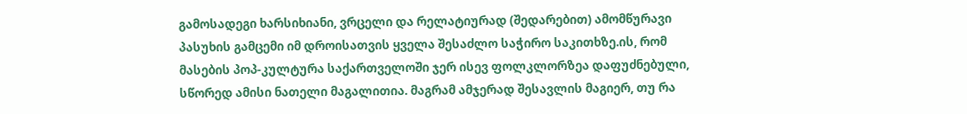გამოსადეგი ხარსიხიანი, ვრცელი და რელატიურად (შედარებით) ამომწურავი პასუხის გამცემი იმ დროისათვის ყველა შესაძლო საჭირო საკითხზე.ის, რომ მასების პოპ-კულტურა საქართველოში ჯერ ისევ ფოლკლორზეა დაფუძნებული, სწორედ ამისი ნათელი მაგალითია. მაგრამ ამჯერად შესავლის მაგიერ, თუ რა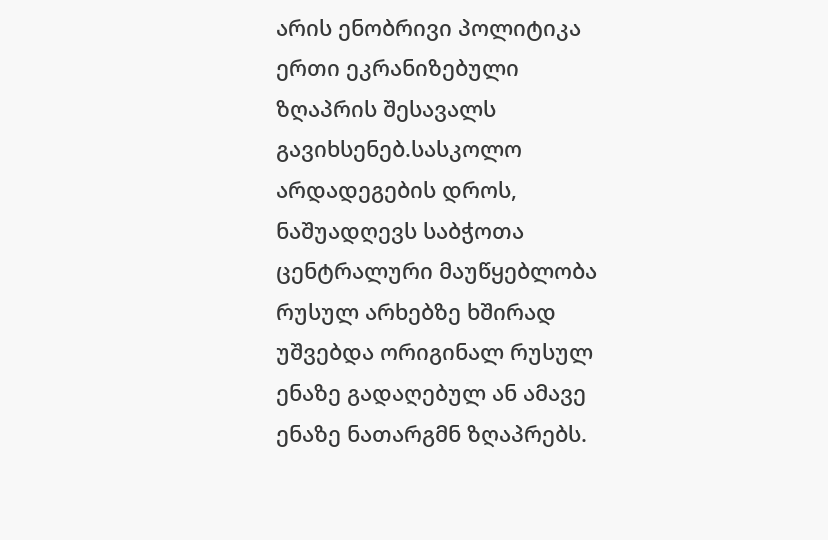არის ენობრივი პოლიტიკა ერთი ეკრანიზებული ზღაპრის შესავალს გავიხსენებ.სასკოლო არდადეგების დროს, ნაშუადღევს საბჭოთა ცენტრალური მაუწყებლობა რუსულ არხებზე ხშირად უშვებდა ორიგინალ რუსულ ენაზე გადაღებულ ან ამავე ენაზე ნათარგმნ ზღაპრებს.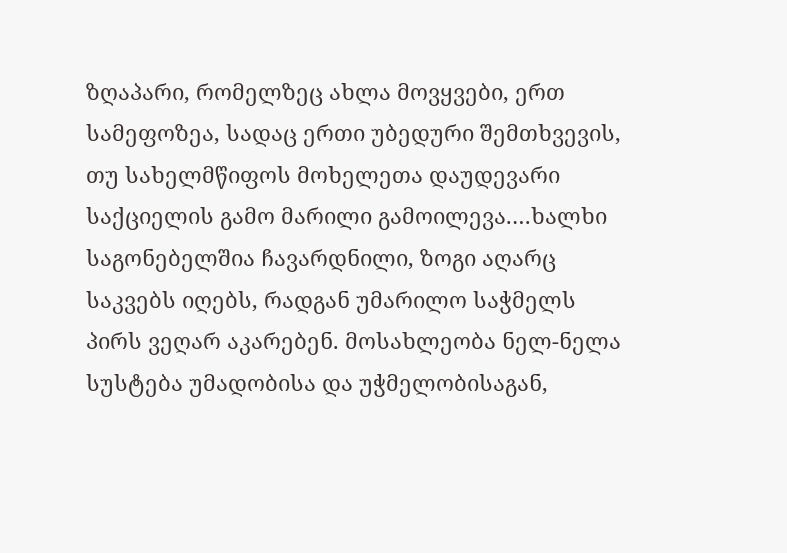ზღაპარი, რომელზეც ახლა მოვყვები, ერთ სამეფოზეა, სადაც ერთი უბედური შემთხვევის, თუ სახელმწიფოს მოხელეთა დაუდევარი საქციელის გამო მარილი გამოილევა.…ხალხი საგონებელშია ჩავარდნილი, ზოგი აღარც საკვებს იღებს, რადგან უმარილო საჭმელს პირს ვეღარ აკარებენ. მოსახლეობა ნელ-ნელა სუსტება უმადობისა და უჭმელობისაგან,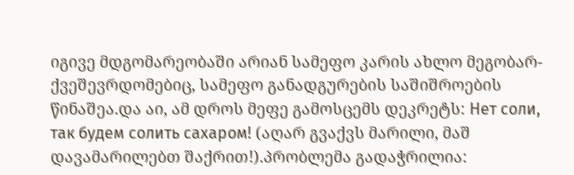იგივე მდგომარეობაში არიან სამეფო კარის ახლო მეგობარ- ქვეშევრდომებიც, სამეფო განადგურების საშიშროების წინაშეა.და აი, ამ დროს მეფე გამოსცემს დეკრეტს: Нет соли, так будем солить сахаром! (აღარ გვაქვს მარილი, მაშ დავამარილებთ შაქრით!).პრობლემა გადაჭრილია: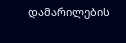დამარილების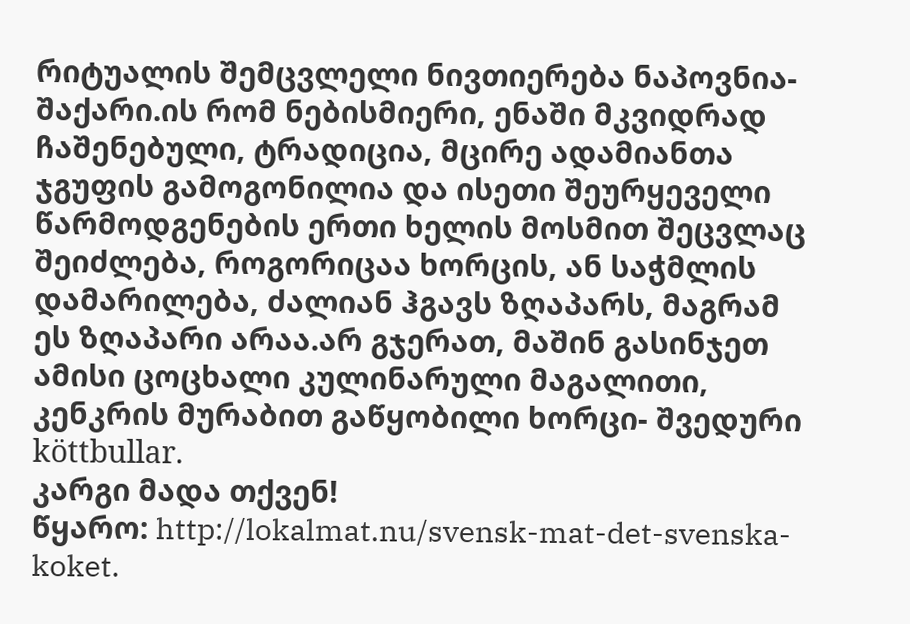რიტუალის შემცვლელი ნივთიერება ნაპოვნია-შაქარი.ის რომ ნებისმიერი, ენაში მკვიდრად ჩაშენებული, ტრადიცია, მცირე ადამიანთა ჯგუფის გამოგონილია და ისეთი შეურყეველი წარმოდგენების ერთი ხელის მოსმით შეცვლაც შეიძლება, როგორიცაა ხორცის, ან საჭმლის დამარილება, ძალიან ჰგავს ზღაპარს, მაგრამ ეს ზღაპარი არაა.არ გჯერათ, მაშინ გასინჯეთ ამისი ცოცხალი კულინარული მაგალითი, კენკრის მურაბით გაწყობილი ხორცი- შვედური köttbullar.
კარგი მადა თქვენ!
წყარო: http://lokalmat.nu/svensk-mat-det-svenska-koket.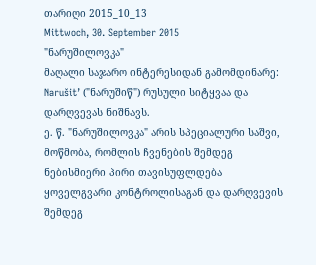თარიღი 2015_10_13
Mittwoch, 30. September 2015
"ნარუშილოვკა"
მაღალი საჯარო ინტერესიდან გამომდინარე:
Narušit’ ("ნარუშიწ") რუსული სიტყვაა და დარღვევას ნიშნავს.
ე. წ. "ნარუშილოვკა" არის სპეციალური საშვი, მოწმობა, რომლის ჩვენების შემდეგ ნებისმიერი პირი თავისუფლდება ყოველგვარი კონტროლისაგან და დარღვევის შემდეგ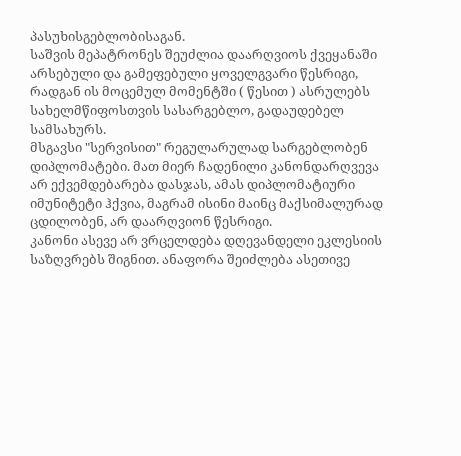პასუხისგებლობისაგან.
საშვის მეპატრონეს შეუძლია დაარღვიოს ქვეყანაში არსებული და გამეფებული ყოველგვარი წესრიგი, რადგან ის მოცემულ მომენტში ( წესით ) ასრულებს სახელმწიფოსთვის სასარგებლო, გადაუდებელ სამსახურს.
მსგავსი "სერვისით" რეგულარულად სარგებლობენ დიპლომატები. მათ მიერ ჩადენილი კანონდარღვევა არ ექვემდებარება დასჯას, ამას დიპლომატიური იმუნიტეტი ჰქვია, მაგრამ ისინი მაინც მაქსიმალურად ცდილობენ, არ დაარღვიონ წესრიგი.
კანონი ასევე არ ვრცელდება დღევანდელი ეკლესიის საზღვრებს შიგნით. ანაფორა შეიძლება ასეთივე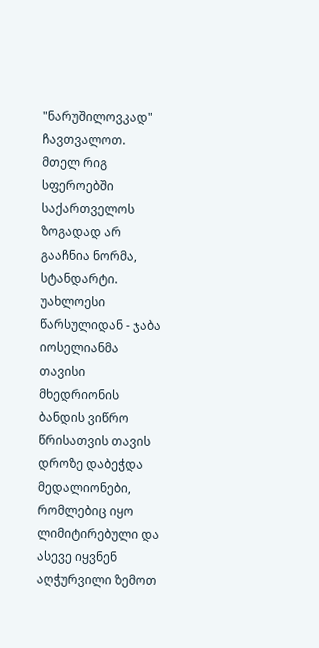"ნარუშილოვკად" ჩავთვალოთ.
მთელ რიგ სფეროებში საქართველოს ზოგადად არ გააჩნია ნორმა, სტანდარტი.
უახლოესი წარსულიდან - ჯაბა იოსელიანმა თავისი მხედრიონის ბანდის ვიწრო წრისათვის თავის დროზე დაბეჭდა მედალიონები, რომლებიც იყო ლიმიტირებული და ასევე იყვნენ აღჭურვილი ზემოთ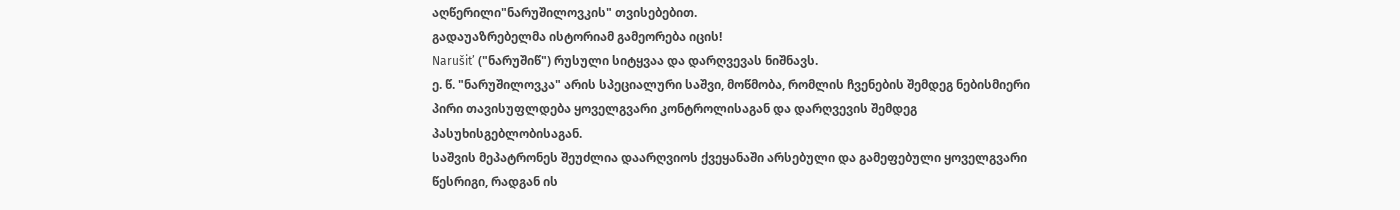აღწერილი"ნარუშილოვკის" თვისებებით.
გადაუაზრებელმა ისტორიამ გამეორება იცის!
Narušit’ ("ნარუშიწ") რუსული სიტყვაა და დარღვევას ნიშნავს.
ე. წ. "ნარუშილოვკა" არის სპეციალური საშვი, მოწმობა, რომლის ჩვენების შემდეგ ნებისმიერი პირი თავისუფლდება ყოველგვარი კონტროლისაგან და დარღვევის შემდეგ პასუხისგებლობისაგან.
საშვის მეპატრონეს შეუძლია დაარღვიოს ქვეყანაში არსებული და გამეფებული ყოველგვარი წესრიგი, რადგან ის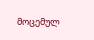მოცემულ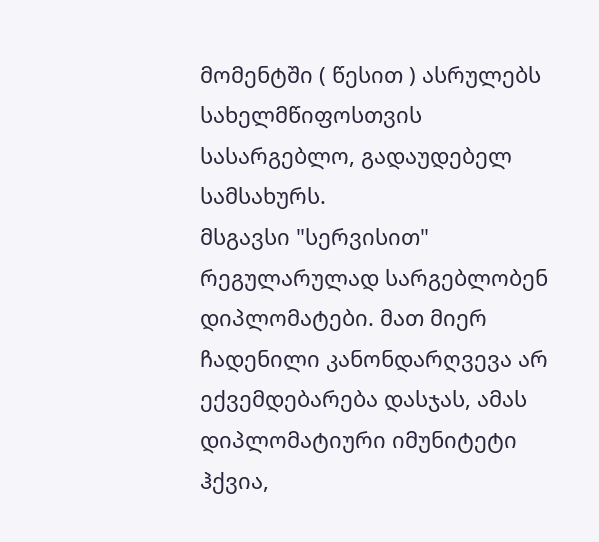მომენტში ( წესით ) ასრულებს სახელმწიფოსთვის სასარგებლო, გადაუდებელ სამსახურს.
მსგავსი "სერვისით" რეგულარულად სარგებლობენ დიპლომატები. მათ მიერ ჩადენილი კანონდარღვევა არ ექვემდებარება დასჯას, ამას დიპლომატიური იმუნიტეტი ჰქვია,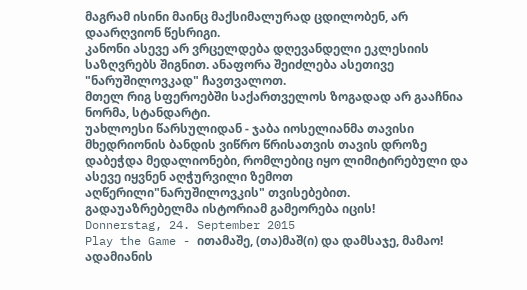მაგრამ ისინი მაინც მაქსიმალურად ცდილობენ, არ დაარღვიონ წესრიგი.
კანონი ასევე არ ვრცელდება დღევანდელი ეკლესიის საზღვრებს შიგნით. ანაფორა შეიძლება ასეთივე "ნარუშილოვკად" ჩავთვალოთ.
მთელ რიგ სფეროებში საქართველოს ზოგადად არ გააჩნია ნორმა, სტანდარტი.
უახლოესი წარსულიდან - ჯაბა იოსელიანმა თავისი მხედრიონის ბანდის ვიწრო წრისათვის თავის დროზე დაბეჭდა მედალიონები, რომლებიც იყო ლიმიტირებული და ასევე იყვნენ აღჭურვილი ზემოთ აღწერილი"ნარუშილოვკის" თვისებებით.
გადაუაზრებელმა ისტორიამ გამეორება იცის!
Donnerstag, 24. September 2015
Play the Game - ითამაშე, (თა)მაშ(ი) და დამსაჯე, მამაო!
ადამიანის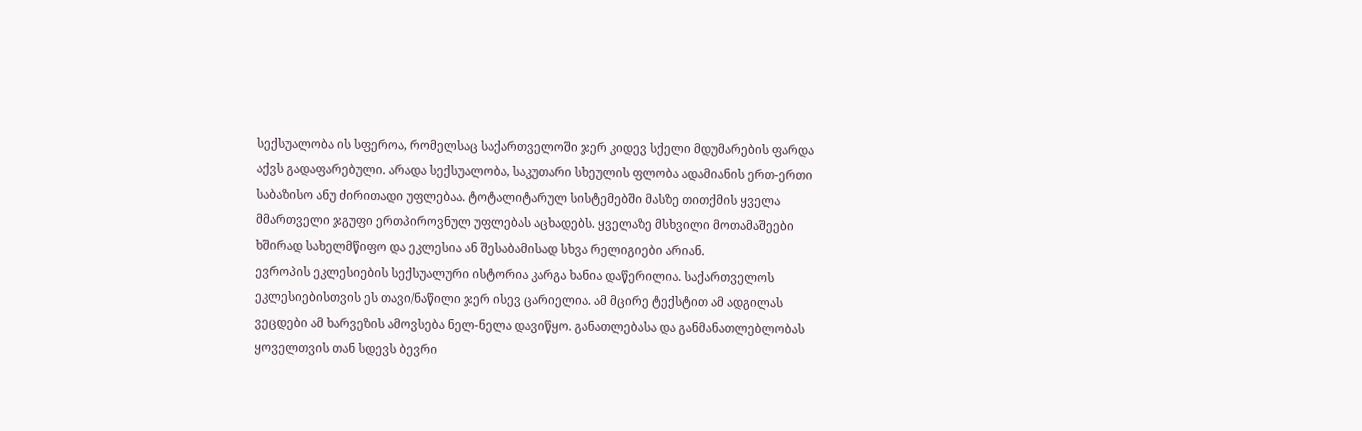სექსუალობა ის სფეროა, რომელსაც საქართველოში ჯერ კიდევ სქელი მდუმარების ფარდა აქვს გადაფარებული. არადა სექსუალობა, საკუთარი სხეულის ფლობა ადამიანის ერთ-ერთი საბაზისო ანუ ძირითადი უფლებაა. ტოტალიტარულ სისტემებში მასზე თითქმის ყველა მმართველი ჯგუფი ერთპიროვნულ უფლებას აცხადებს. ყველაზე მსხვილი მოთამაშეები ხშირად სახელმწიფო და ეკლესია ან შესაბამისად სხვა რელიგიები არიან.
ევროპის ეკლესიების სექსუალური ისტორია კარგა ხანია დაწერილია. საქართველოს ეკლესიებისთვის ეს თავი/ნაწილი ჯერ ისევ ცარიელია. ამ მცირე ტექსტით ამ ადგილას ვეცდები ამ ხარვეზის ამოვსება ნელ-ნელა დავიწყო. განათლებასა და განმანათლებლობას ყოველთვის თან სდევს ბევრი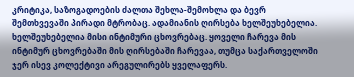კრიტიკა, საზოგადოების ძალთა შეხლა-შემოხლა და ბევრ შემთხვევაში პირადი მტრობაც. ადამიანის ღირსება ხელშეუხებელია. ხელშეუხებელია მისი ინტიმური ცხოვრებაც. ყოველი ჩარევა მის ინტიმურ ცხოვრებაში მის ღირსებაში ჩარევაა, თუმცა საქართველოში ჯერ ისევ კოლექტივი არეგულირებს ყველაფერს.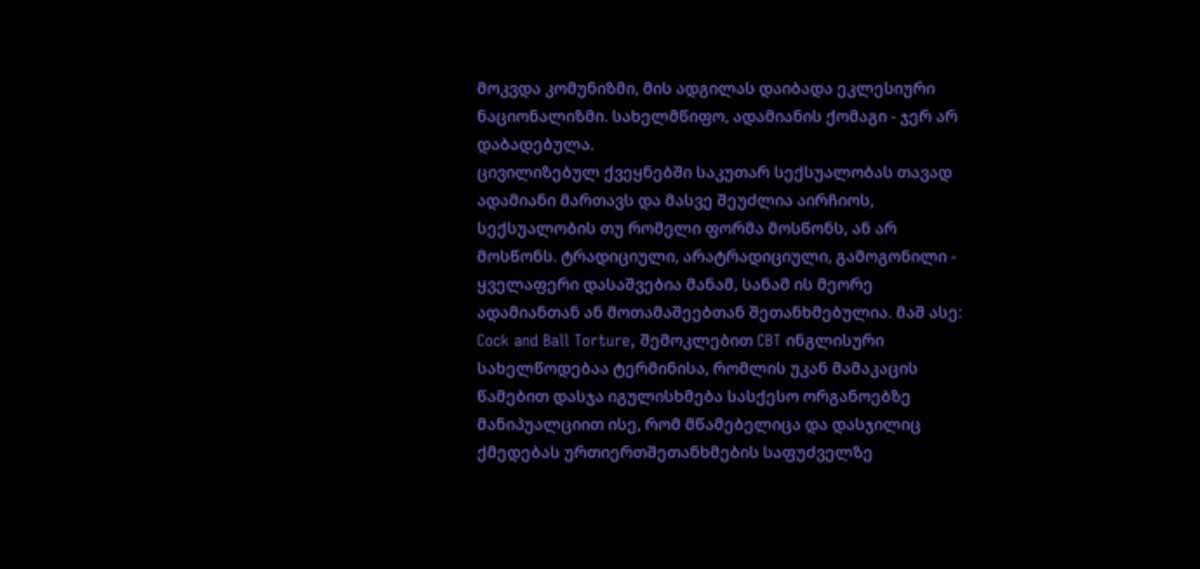მოკვდა კომუნიზმი, მის ადგილას დაიბადა ეკლესიური ნაციონალიზმი. სახელმწიფო, ადამიანის ქომაგი - ჯერ არ დაბადებულა.
ცივილიზებულ ქვეყნებში საკუთარ სექსუალობას თავად ადამიანი მართავს და მასვე შეუძლია აირჩიოს, სექსუალობის თუ რომელი ფორმა მოსწონს, ან არ მოსწონს. ტრადიციული, არატრადიციული, გამოგონილი - ყველაფერი დასაშვებია მანამ, სანამ ის მეორე ადამიანთან ან მოთამაშეებთან შეთანხმებულია. მაშ ასე:
Cock and Ball Torture, შემოკლებით CBT ინგლისური სახელწოდებაა ტერმინისა, რომლის უკან მამაკაცის წამებით დასჯა იგულისხმება სასქესო ორგანოებზე მანიპუალციით ისე, რომ მწამებელიცა და დასჯილიც ქმედებას ურთიერთშეთანხმების საფუძველზე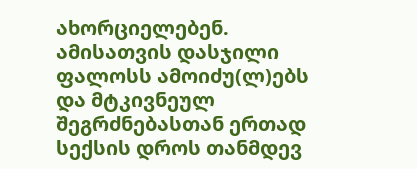ახორციელებენ. ამისათვის დასჯილი ფალოსს ამოიძუ(ლ)ებს და მტკივნეულ შეგრძნებასთან ერთად სექსის დროს თანმდევ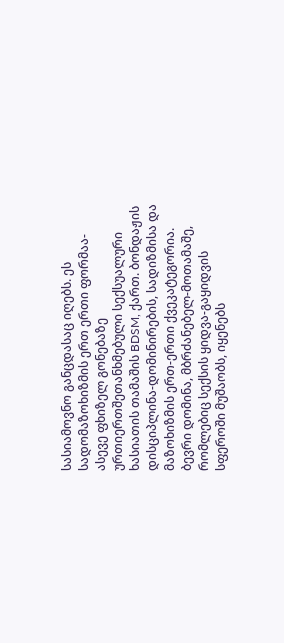სასიამოვნო განცდასაც იღებს. ეს სადომაზოხიზმის ერთ ერთი ფორმაა- ასევე ფხიზელ გონებაზე ურთიერთშეთანხმებული სექსუალური ხასიათის თამაშის BDSM, ქართ. ბონდაჟის დისციპლინა-დომინირების, სადიზმისა და მაზოხიზმის ერთ-ერთი ქვეკატეგორია. ბევრი დომინა, მბრძანებელ-მოთამაშე, რომლებიც სექსის ყიდვა-გაყიდვის სფეროში მუშაობს, იყენებს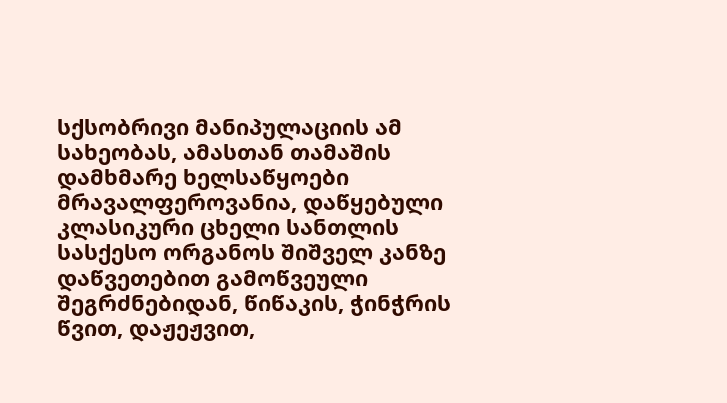სქსობრივი მანიპულაციის ამ სახეობას, ამასთან თამაშის დამხმარე ხელსაწყოები მრავალფეროვანია, დაწყებული კლასიკური ცხელი სანთლის სასქესო ორგანოს შიშველ კანზე დაწვეთებით გამოწვეული შეგრძნებიდან, წიწაკის, ჭინჭრის წვით, დაჟეჟვით,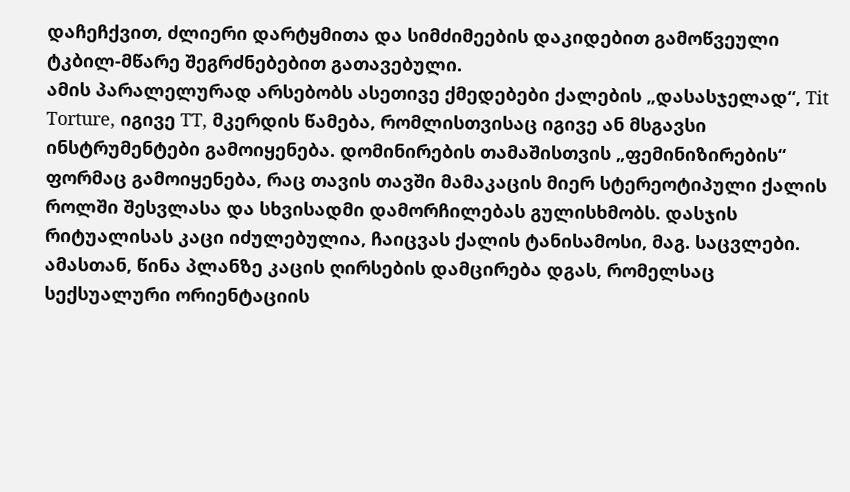დაჩეჩქვით, ძლიერი დარტყმითა და სიმძიმეების დაკიდებით გამოწვეული ტკბილ-მწარე შეგრძნებებით გათავებული.
ამის პარალელურად არსებობს ასეთივე ქმედებები ქალების „დასასჯელად“, Tit Torture, იგივე TT, მკერდის წამება, რომლისთვისაც იგივე ან მსგავსი ინსტრუმენტები გამოიყენება. დომინირების თამაშისთვის „ფემინიზირების“ ფორმაც გამოიყენება, რაც თავის თავში მამაკაცის მიერ სტერეოტიპული ქალის როლში შესვლასა და სხვისადმი დამორჩილებას გულისხმობს. დასჯის რიტუალისას კაცი იძულებულია, ჩაიცვას ქალის ტანისამოსი, მაგ. საცვლები. ამასთან, წინა პლანზე კაცის ღირსების დამცირება დგას, რომელსაც სექსუალური ორიენტაციის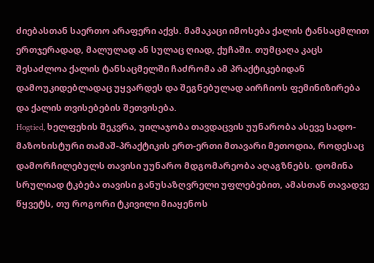ძიებასთან საერთო არაფერი აქვს. მამაკაცი იმოსება ქალის ტანსაცმლით ერთჯერადად, მალულად ან სულაც ღიად, ქუჩაში. თუმცაღა კაცს შესაძლოა ქალის ტანსაცმელში ჩაძრომა ამ პრაქტიკებიდან დამოუკიდებლადაც უყვარდეს და შეგნებულად აირჩიოს ფემინიზირება და ქალის თვისებების შეთვისება.
Hogtied, ხელფეხის შეკვრა, უილაჯობა თავდაცვის უუნარობა ასევე სადო-მაზოხისტური თამაშ-პრაქტიკის ერთ-ერთი მთავარი მეთოდია, როდესაც დამორჩილებულს თავისი უუნარო მდგომარეობა აღაგზნებს. დომინა სრულიად ტკბება თავისი განუსაზღვრელი უფლებებით, ამასთან თავადვე წყვეტს, თუ როგორი ტკივილი მიაყენოს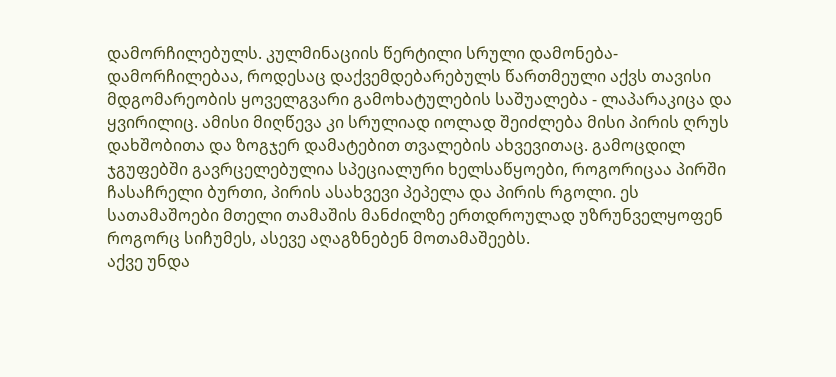დამორჩილებულს. კულმინაციის წერტილი სრული დამონება-დამორჩილებაა, როდესაც დაქვემდებარებულს წართმეული აქვს თავისი მდგომარეობის ყოველგვარი გამოხატულების საშუალება - ლაპარაკიცა და ყვირილიც. ამისი მიღწევა კი სრულიად იოლად შეიძლება მისი პირის ღრუს დახშობითა და ზოგჯერ დამატებით თვალების ახვევითაც. გამოცდილ ჯგუფებში გავრცელებულია სპეციალური ხელსაწყოები, როგორიცაა პირში ჩასაჩრელი ბურთი, პირის ასახვევი პეპელა და პირის რგოლი. ეს სათამაშოები მთელი თამაშის მანძილზე ერთდროულად უზრუნველყოფენ როგორც სიჩუმეს, ასევე აღაგზნებენ მოთამაშეებს.
აქვე უნდა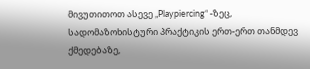მივუთითოთ ასევე „Playpiercing“ -ზეც, სადომაზოხისტური პრაქტიკის ერთ-ერთ თანმდევ ქმედებაზე,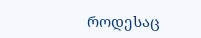როდესაც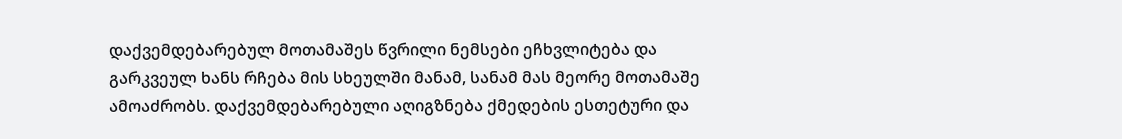დაქვემდებარებულ მოთამაშეს წვრილი ნემსები ეჩხვლიტება და გარკვეულ ხანს რჩება მის სხეულში მანამ, სანამ მას მეორე მოთამაშე ამოაძრობს. დაქვემდებარებული აღიგზნება ქმედების ესთეტური და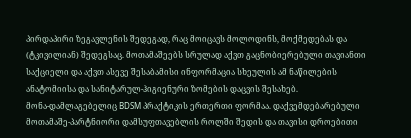პირდაპირი ზეგავლენის შედეგად, რაც მოიცავს მოლოდინს, მოქმედებას და (ტკივილიან) შედეგსაც. მოთამაშეებს სრულად აქვთ გაცნობიერებული თავიანთი საქციელი და აქვთ ასევე შესაბამისი ინფორმაცია სხეულის ამ ნაწილების ანატომიისა და სანიტარულ-ჰიგიენური ზომების დაცვის შესახებ.
მონა-დამლაგებელიც BDSM პრაქტიკის ერთერთი ფორმაა. დაქვემდებარებული მოთამაშე-პარტნიორი დამსუფთავებლის როლში შედის და თავისი დროებითი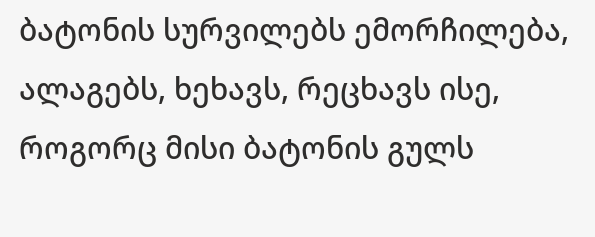ბატონის სურვილებს ემორჩილება, ალაგებს, ხეხავს, რეცხავს ისე, როგორც მისი ბატონის გულს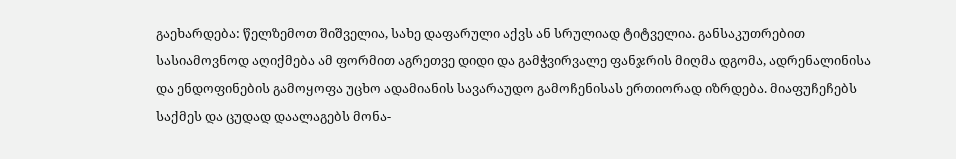გაეხარდება: წელზემოთ შიშველია, სახე დაფარული აქვს ან სრულიად ტიტველია. განსაკუთრებით სასიამოვნოდ აღიქმება ამ ფორმით აგრეთვე დიდი და გამჭვირვალე ფანჯრის მიღმა დგომა, ადრენალინისა და ენდოფინების გამოყოფა უცხო ადამიანის სავარაუდო გამოჩენისას ერთიორად იზრდება. მიაფუჩეჩებს საქმეს და ცუდად დაალაგებს მონა-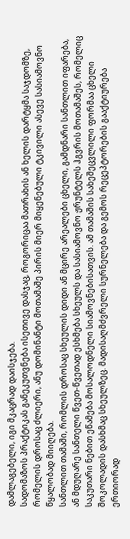დამლაგებელი, იგი მკაცრად დაისჯება.
სადომაზოს პრაქტიკას განეკუთვნება ისეთივე დასჯაც, როგორიცაა მათრახის ან ხელის დარტყმა საჯდომზე, რომელის დროსაც ძლიერი, ანუ დომინანტი მოთამაშე პირის მიერ მიყენებული ტკივილი ასევე სასიამოვნო წყალობად მიიღება.
სანთლით თამაში, რომლის დროსაც სხეულის დიდი ან მცირე არეალები ცხელი, გამდნარი სანთლით იფარება, ან მდუღარე სანთელი წვეთ-წვეთად ესხმება სხეულს და სასიამოვნო ჟრუნტელს ჰგვრის მოთამაშეს, რომელიც საკუთარი ნებით ეწამება მოსალოდნელი სიამოვნებისათვის. ამ თამაშის სახეშეცვლილი ფორმაა ცხელი შოკოლადის დასხმაც სხეულზეც. მადისაღმძვრელი სურნელება და გემოს რეცეპტორების გააქტიურება ერთიორად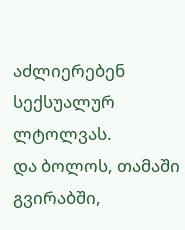აძლიერებენ სექსუალურ ლტოლვას.
და ბოლოს, თამაში გვირაბში,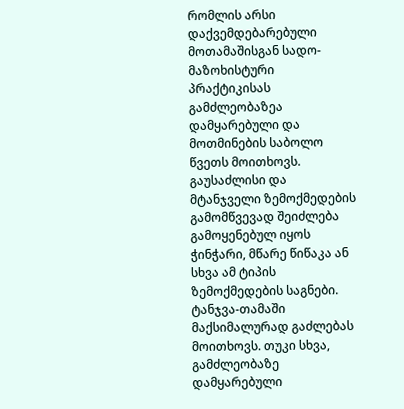რომლის არსი დაქვემდებარებული მოთამაშისგან სადო-მაზოხისტური პრაქტიკისას გამძლეობაზეა დამყარებული და მოთმინების საბოლო წვეთს მოითხოვს. გაუსაძლისი და მტანჯველი ზემოქმედების გამომწვევად შეიძლება გამოყენებულ იყოს ჭინჭარი, მწარე წიწაკა ან სხვა ამ ტიპის ზემოქმედების საგნები. ტანჯვა-თამაში მაქსიმალურად გაძლებას მოითხოვს. თუკი სხვა, გამძლეობაზე დამყარებული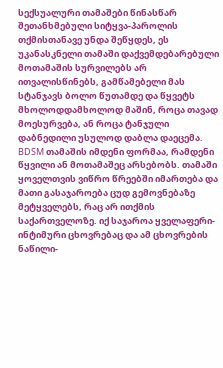სექსუალური თამაშები წინასწარ შეთანხმებული სიტყვა-პაროლის თქმისთანავე უნდა შეწყდეს, ეს უკანასკნელი თამაში დაქვემდებარებული მოთამაშის სურვილებს არ ითვალისწინებს, გამწამებელი მას სტანჯავს ბოლო წუთამდე და წყვეტს მხოლოდდამხოლოდ მაშინ, როცა თავად მოესურვება, ან როცა ტანჯული დაბნედილი უსულოდ დაბლა დაეცემა.
BDSM თამაშის იმდენი ფორმაა, რამდენი წყვილი ან მოთამაშეც არსებობს. თამაში ყოველთვის ვიწრო წრეებში იმართება და მათი გასაჯაროება ცუდ გემოვნებაზე მეტყველებს, რაც არ ითქმის საქართველოზე. იქ საჯაროა ყველაფერი- ინტიმური ცხოვრებაც და ამ ცხოვრების ნაწილი-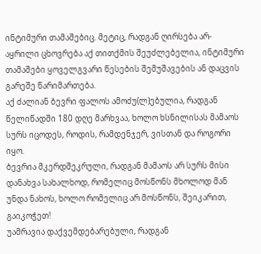ინტიმური თამაშებიც. მეტიც, რადგან ღირსება არ-აყრილი ცხოვრება აქ თითქმის შეუძლებელია, ინტიმური თამაშები ყოველგვარი წესების შემუშავების ან დაცვის გარეშე წარიმართება.
აქ ძალიან ბევრი ფალოს ამოძუ(ლ)ებულია, რადგან წელიწადში 180 დღე მარხვაა, ხოლო ხსნილისას მამაოს სურს იცოდეს, როდის, რამდენჯერ, ვისთან და როგორი იყო.
ბევრია მკერდშეკრული, რადგან მამაოს არ სურს მისი დანახვა სახალხოდ, რომელიც მოსწონს მხოლოდ მან უნდა ნახოს, ხოლო რომელიც არ მოსწონს, შეიკარით, გაიკოჭეთ!
უამრავია დაქვემდებარებული, რადგან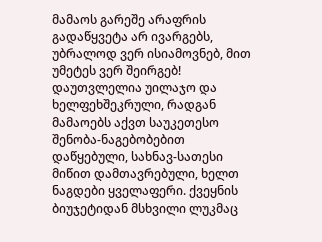მამაოს გარეშე არაფრის გადაწყვეტა არ ივარგებს, უბრალოდ ვერ ისიამოვნებ, მით უმეტეს ვერ შეირგებ!
დაუთვლელია უილაჯო და ხელფეხშეკრული, რადგან მამაოებს აქვთ საუკეთესო შენობა-ნაგებობებით დაწყებული, სახნავ-სათესი მიწით დამთავრებული, ხელთ ნაგდები ყველაფერი. ქვეყნის ბიუჯეტიდან მსხვილი ლუკმაც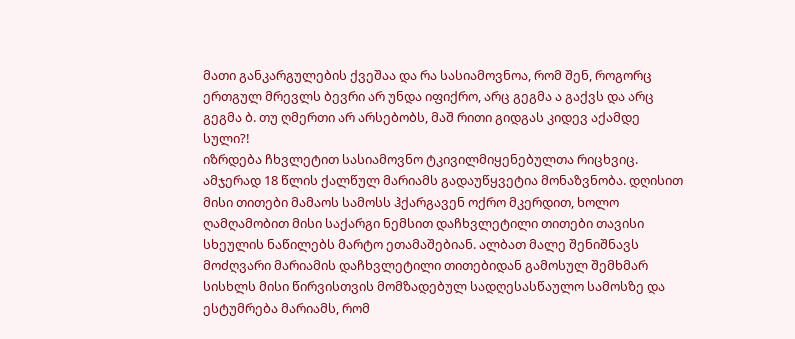მათი განკარგულების ქვეშაა და რა სასიამოვნოა, რომ შენ, როგორც ერთგულ მრევლს ბევრი არ უნდა იფიქრო, არც გეგმა ა გაქვს და არც გეგმა ბ. თუ ღმერთი არ არსებობს, მაშ რითი გიდგას კიდევ აქამდე სული?!
იზრდება ჩხვლეტით სასიამოვნო ტკივილმიყენებულთა რიცხვიც. ამჯერად 18 წლის ქალწულ მარიამს გადაუწყვეტია მონაზვნობა. დღისით მისი თითები მამაოს სამოსს ჰქარგავენ ოქრო მკერდით, ხოლო ღამღამობით მისი საქარგი ნემსით დაჩხვლეტილი თითები თავისი სხეულის ნაწილებს მარტო ეთამაშებიან. ალბათ მალე შენიშნავს მოძღვარი მარიამის დაჩხვლეტილი თითებიდან გამოსულ შემხმარ სისხლს მისი წირვისთვის მომზადებულ სადღესასწაულო სამოსზე და ესტუმრება მარიამს, რომ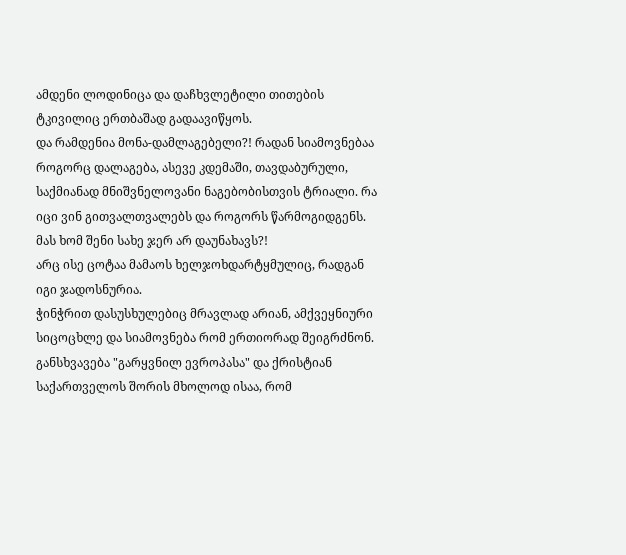ამდენი ლოდინიცა და დაჩხვლეტილი თითების ტკივილიც ერთბაშად გადაავიწყოს.
და რამდენია მონა-დამლაგებელი?! რადან სიამოვნებაა როგორც დალაგება, ასევე კდემაში, თავდაბურული, საქმიანად მნიშვნელოვანი ნაგებობისთვის ტრიალი. რა იცი ვინ გითვალთვალებს და როგორს წარმოგიდგენს. მას ხომ შენი სახე ჯერ არ დაუნახავს?!
არც ისე ცოტაა მამაოს ხელჯოხდარტყმულიც, რადგან იგი ჯადოსნურია.
ჭინჭრით დასუსხულებიც მრავლად არიან, ამქვეყნიური სიცოცხლე და სიამოვნება რომ ერთიორად შეიგრძნონ.
განსხვავება "გარყვნილ ევროპასა" და ქრისტიან საქართველოს შორის მხოლოდ ისაა, რომ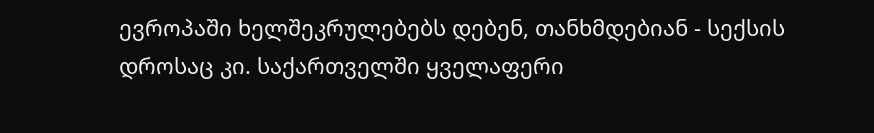ევროპაში ხელშეკრულებებს დებენ, თანხმდებიან - სექსის დროსაც კი. საქართველში ყველაფერი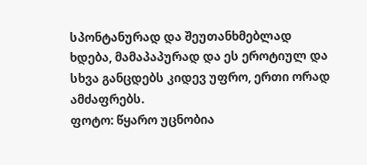სპონტანურად და შეუთანხმებლად ხდება, მამაპაპურად და ეს ეროტიულ და სხვა განცდებს კიდევ უფრო, ერთი ორად ამძაფრებს.
ფოტო: წყარო უცნობია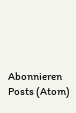Abonnieren
Posts (Atom)